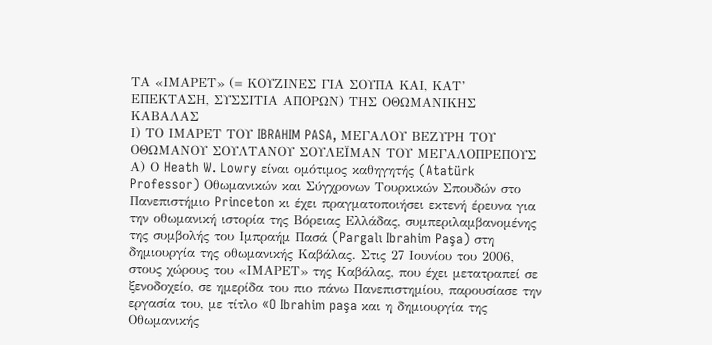ΤΑ «ΙΜΑΡΕΤ» (= ΚΟΥΖΙΝΕΣ ΓΙΑ ΣΟΥΠΑ ΚΑΙ, ΚΑΤ’ ΕΠΕΚΤΑΣΗ, ΣΥΣΣΙΤΙΑ ΑΠΟΡΩΝ) ΤΗΣ ΟΘΩΜΑΝΙΚΗΣ ΚΑΒΑΛΑΣ
Ι) ΤΟ ΙΜΑΡΕΤ ΤΟΥ IBRAHIM PASA, ΜΕΓΑΛΟΥ ΒΕΖΥΡΗ ΤΟΥ ΟΘΩΜΑΝΟΥ ΣΟΥΛΤΑΝΟΥ ΣΟΥΛΕΪΜΑΝ ΤΟΥ ΜΕΓΑΛΟΠΡΕΠΟΥΣ
Α) Ο Heath W. Lowry είναι ομότιμος καθηγητής (Atatürk Professor) Οθωμανικών και Σύγχρονων Τουρκικών Σπουδών στο Πανεπιστήμιο Princeton κι έχει πραγματοποιήσει εκτενή έρευνα για την οθωμανική ιστορία της Βόρειας Ελλάδας, συμπεριλαμβανομένης της συμβολής του Ιμπραήμ Πασά (Pargalı Ibrahim Paşa) στη δημιουργία της οθωμανικής Καβάλας. Στις 27 Ιουνίου του 2006, στους χώρους του «ΙΜΑΡΕΤ» της Καβάλας, που έχει μετατραπεί σε ξενοδοχείο, σε ημερίδα του πιο πάνω Πανεπιστημίου, παρουσίασε την εργασία του, με τίτλο «O Ibrahim paşa και η δημιουργία της Οθωμανικής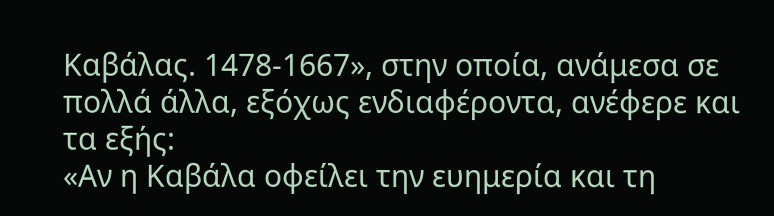Καβάλας. 1478-1667», στην οποία, ανάμεσα σε πολλά άλλα, εξόχως ενδιαφέροντα, ανέφερε και τα εξής:
«Αν η Καβάλα οφείλει την ευημερία και τη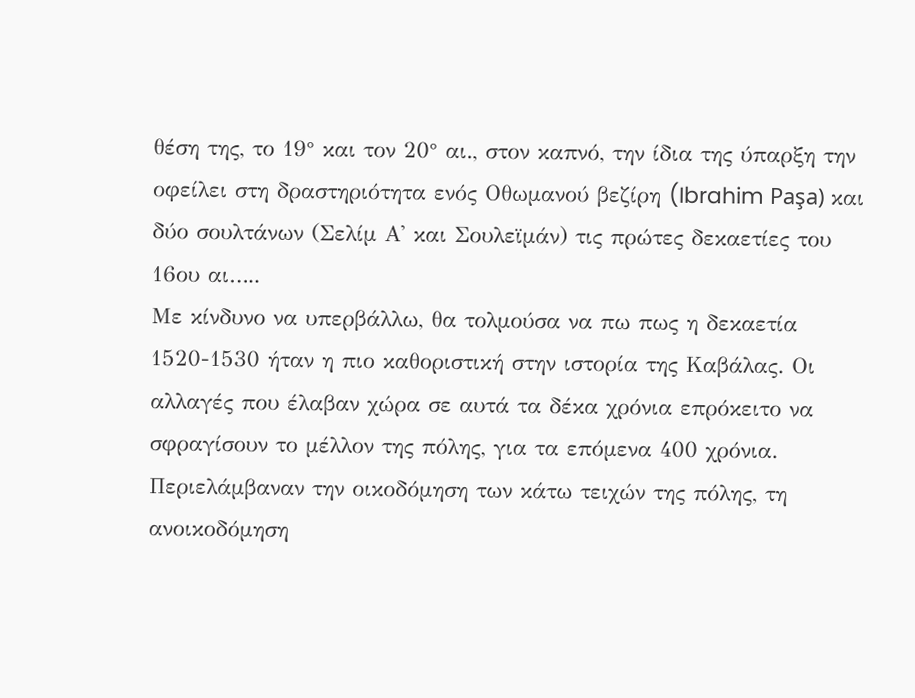θέση της, το 19° και τον 20° αι., στον καπνό, την ίδια της ύπαρξη την οφείλει στη δραστηριότητα ενός Οθωμανού βεζίρη (Ibrahim Paşa) και δύο σουλτάνων (Σελίμ Α' και Σουλεϊμάν) τις πρώτες δεκαετίες του 16ου αι…..
Με κίνδυνο να υπερβάλλω, θα τολμούσα να πω πως η δεκαετία 1520-1530 ήταν η πιο καθοριστική στην ιστορία της Καβάλας. Οι αλλαγές που έλαβαν χώρα σε αυτά τα δέκα χρόνια επρόκειτο να σφραγίσουν το μέλλον της πόλης, για τα επόμενα 400 χρόνια. Περιελάμβαναν την οικοδόμηση των κάτω τειχών της πόλης, τη ανοικοδόμηση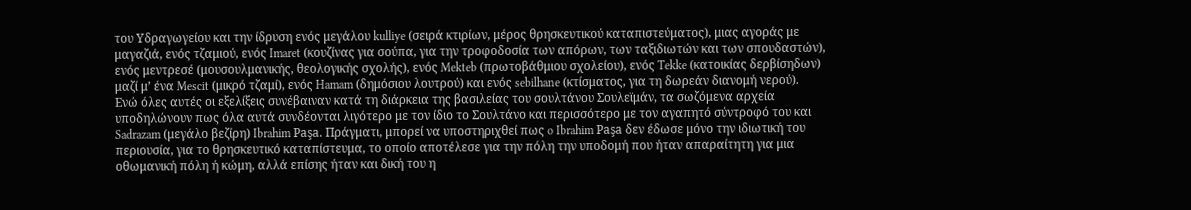του Υδραγωγείου και την ίδρυση ενός μεγάλου kulliye (σειρά κτιρίων, μέρος θρησκευτικού καταπιστεύματος), μιας αγοράς με μαγαζιά, ενός τζαμιού, ενός Imaret (κουζίνας για σούπα, για την τροφοδοσία των απόρων, των ταξιδιωτών και των σπουδαστών), ενός μεντρεσέ (μουσουλμανικής, θεολογικής σχολής), ενός Mekteb (πρωτοβάθμιου σχολείου), ενός Tekke (κατοικίας δερβίσηδων) μαζί μ’ ένα Mescit (μικρό τζαμί), ενός Hamam (δημόσιου λουτρού) και ενός sebilhane (κτίσματος, για τη δωρεάν διανομή νερού).
Ενώ όλες αυτές οι εξελίξεις συνέβαιναν κατά τη διάρκεια της βασιλείας του σουλτάνου Σουλεϊμάν, τα σωζόμενα αρχεία υποδηλώνουν πως όλα αυτά συνδέονται λιγότερο με τον ίδιο το Σουλτάνο και περισσότερο με τον αγαπητό σύντροφό του και Sadrazam (μεγάλο βεζίρη) Ibrahim Paşa. Πράγματι, μπορεί να υποστηριχθεί πως o Ibrahim Paşa δεν έδωσε μόνο την ιδιωτική του περιουσία, για το θρησκευτικό καταπίστευμα, το οποίο αποτέλεσε για την πόλη την υποδομή που ήταν απαραίτητη για μια οθωμανική πόλη ή κώμη, αλλά επίσης ήταν και δική του η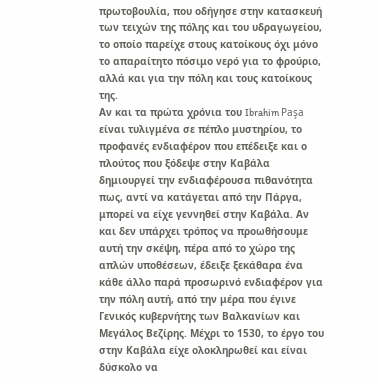πρωτοβουλία, που οδήγησε στην κατασκευή των τειχών της πόλης και του υδραγωγείου, το οποίο παρείχε στους κατοίκους όχι μόνο το απαραίτητο πόσιμο νερό για το φρούριο, αλλά και για την πόλη και τους κατοίκους της.
Αν και τα πρώτα χρόνια του Ibrahim Paşa είναι τυλιγμένα σε πέπλο μυστηρίου, το προφανές ενδιαφέρον που επέδειξε και ο πλούτος που ξόδεψε στην Καβάλα δημιουργεί την ενδιαφέρουσα πιθανότητα πως, αντί να κατάγεται από την Πάργα, μπορεί να είχε γεννηθεί στην Καβάλα. Αν και δεν υπάρχει τρόπος να προωθήσουμε αυτή την σκέψη, πέρα από το χώρο της απλών υποθέσεων, έδειξε ξεκάθαρα ένα κάθε άλλο παρά προσωρινό ενδιαφέρον για την πόλη αυτή, από την μέρα που έγινε Γενικός κυβερνήτης των Βαλκανίων και Μεγάλος Βεζίρης. Μέχρι το 1530, το έργο του στην Καβάλα είχε ολοκληρωθεί και είναι δύσκολο να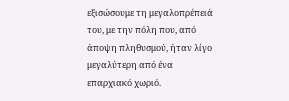εξισώσουμε τη μεγαλοπρέπειά του, με την πόλη που, από άποψη πληθυσμού, ήταν λίγο μεγαλύτερη από ένα επαρχιακό χωριό.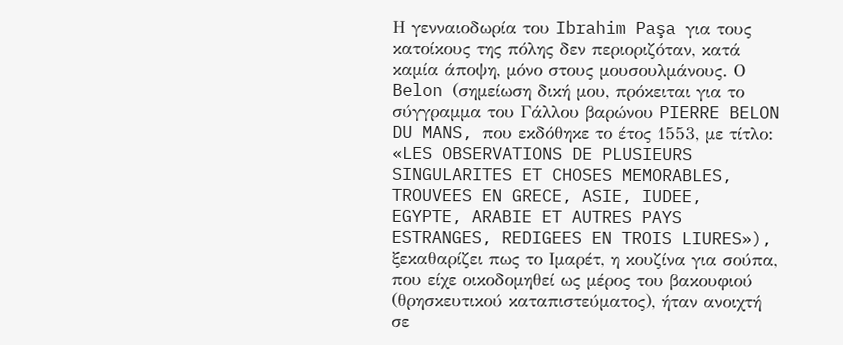Η γενναιοδωρία του Ibrahim Paşa για τους κατοίκους της πόλης δεν περιοριζόταν, κατά καμία άποψη, μόνο στους μουσουλμάνους. Ο Belon (σημείωση δική μου, πρόκειται για το σύγγραμμα του Γάλλου βαρώνου PIERRE BELON DU MANS, που εκδόθηκε το έτος 1553, με τίτλο: «LES OBSERVATIONS DE PLUSIEURS SINGULARITES ET CHOSES MEMORABLES, TROUVEES EN GRECE, ASIE, IUDEE, EGYPTE, ARABIE ET AUTRES PAYS ESTRANGES, REDIGEES EN TROIS LIURES»), ξεκαθαρίζει πως το Ιμαρέτ, η κουζίνα για σούπα, που είχε οικοδομηθεί ως μέρος του βακουφιού (θρησκευτικού καταπιστεύματος), ήταν ανοιχτή σε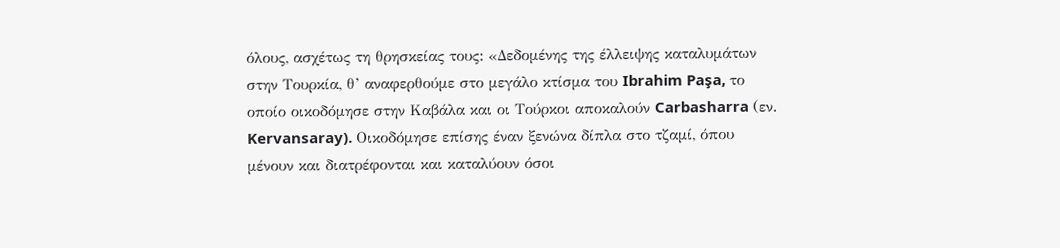όλους, ασχέτως τη θρησκείας τους: «Δεδομένης της έλλειψης καταλυμάτων στην Τουρκία, θ’ αναφερθούμε στο μεγάλο κτίσμα του Ibrahim Paşa, το οποίο οικοδόμησε στην Καβάλα και οι Τούρκοι αποκαλούν Carbasharra (εν. Kervansaray). Οικοδόμησε επίσης έναν ξενώνα δίπλα στο τζαμί, όπου μένουν και διατρέφονται και καταλύουν όσοι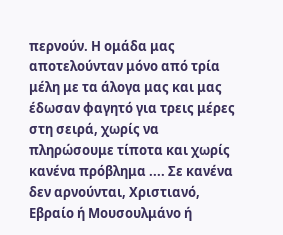περνούν. Η ομάδα μας αποτελούνταν μόνο από τρία μέλη με τα άλογα μας και μας έδωσαν φαγητό για τρεις μέρες στη σειρά, χωρίς να πληρώσουμε τίποτα και χωρίς κανένα πρόβλημα .... Σε κανένα δεν αρνούνται, Χριστιανό, Εβραίο ή Μουσουλμάνο ή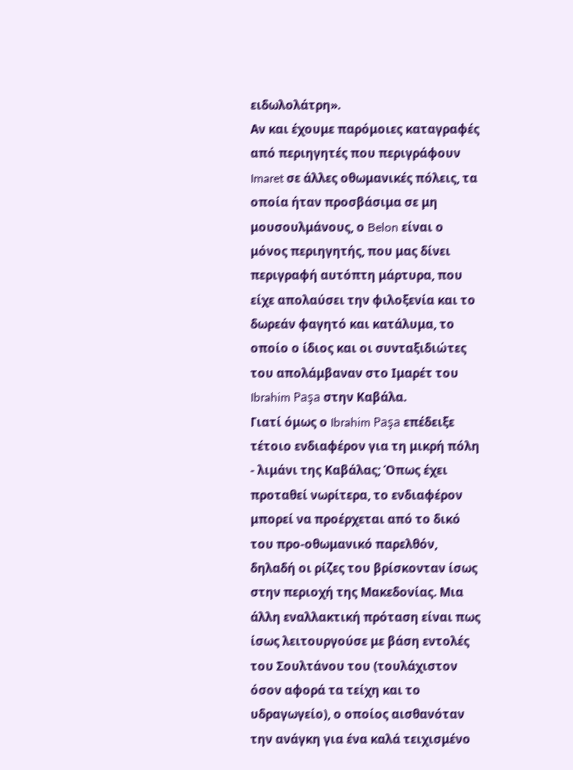ειδωλολάτρη».
Αν και έχουμε παρόμοιες καταγραφές από περιηγητές που περιγράφουν Imaret σε άλλες οθωμανικές πόλεις, τα οποία ήταν προσβάσιμα σε μη μουσουλμάνους, ο Belon είναι ο μόνος περιηγητής, που μας δίνει περιγραφή αυτόπτη μάρτυρα, που είχε απολαύσει την φιλοξενία και το δωρεάν φαγητό και κατάλυμα, το οποίο ο ίδιος και οι συνταξιδιώτες του απολάμβαναν στο Ιμαρέτ του Ibrahim Paşa στην Καβάλα.
Γιατί όμως ο Ibrahim Paşa επέδειξε τέτοιο ενδιαφέρον για τη μικρή πόλη - λιμάνι της Καβάλας; Όπως έχει προταθεί νωρίτερα, το ενδιαφέρον μπορεί να προέρχεται από το δικό του προ-οθωμανικό παρελθόν, δηλαδή οι ρίζες του βρίσκονταν ίσως στην περιοχή της Μακεδονίας. Μια άλλη εναλλακτική πρόταση είναι πως ίσως λειτουργούσε με βάση εντολές του Σουλτάνου του (τουλάχιστον όσον αφορά τα τείχη και το υδραγωγείο), ο οποίος αισθανόταν την ανάγκη για ένα καλά τειχισμένο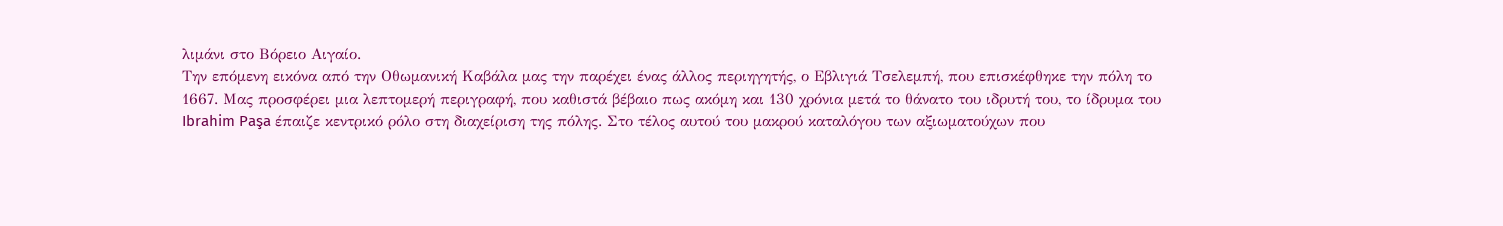λιμάνι στο Βόρειο Αιγαίο.
Την επόμενη εικόνα από την Οθωμανική Καβάλα μας την παρέχει ένας άλλος περιηγητής, ο Εβλιγιά Τσελεμπή, που επισκέφθηκε την πόλη το 1667. Μας προσφέρει μια λεπτομερή περιγραφή, που καθιστά βέβαιο πως ακόμη και 130 χρόνια μετά το θάνατο του ιδρυτή του, το ίδρυμα του Ibrahim Paşa έπαιζε κεντρικό ρόλο στη διαχείριση της πόλης. Στο τέλος αυτού του μακρού καταλόγου των αξιωματούχων που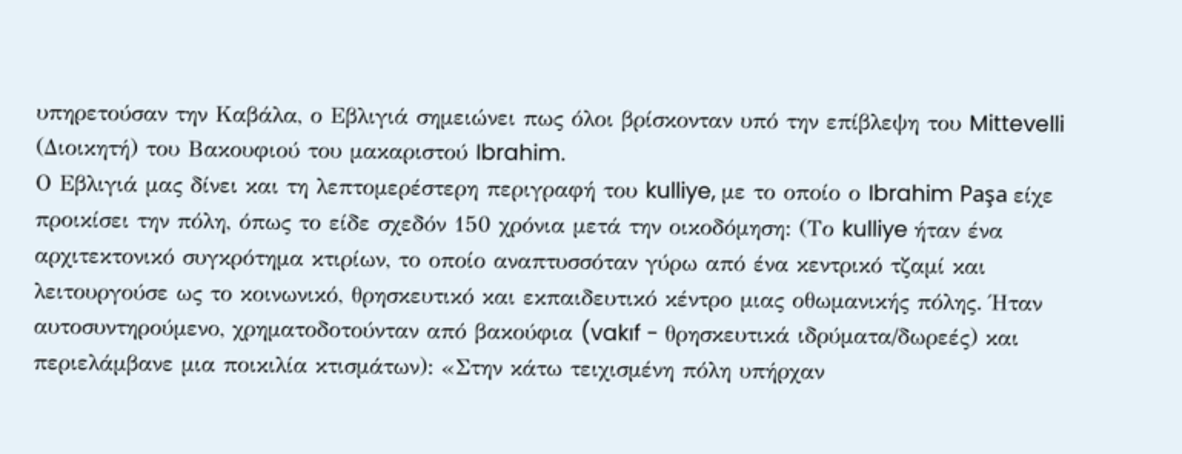υπηρετούσαν την Καβάλα, ο Εβλιγιά σημειώνει πως όλοι βρίσκονταν υπό την επίβλεψη του Mittevelli (Διοικητή) του Βακουφιού του μακαριστού Ibrahim.
Ο Εβλιγιά μας δίνει και τη λεπτομερέστερη περιγραφή του kulliye, με το οποίο ο Ibrahim Paşa είχε προικίσει την πόλη, όπως το είδε σχεδόν 150 χρόνια μετά την οικοδόμηση: (Το kulliye ήταν ένα αρχιτεκτονικό συγκρότημα κτιρίων, το οποίο αναπτυσσόταν γύρω από ένα κεντρικό τζαμί και λειτουργούσε ως το κοινωνικό, θρησκευτικό και εκπαιδευτικό κέντρο μιας οθωμανικής πόλης. Ήταν αυτοσυντηρούμενο, χρηματοδοτούνταν από βακούφια (vakıf - θρησκευτικά ιδρύματα/δωρεές) και περιελάμβανε μια ποικιλία κτισμάτων): «Στην κάτω τειχισμένη πόλη υπήρχαν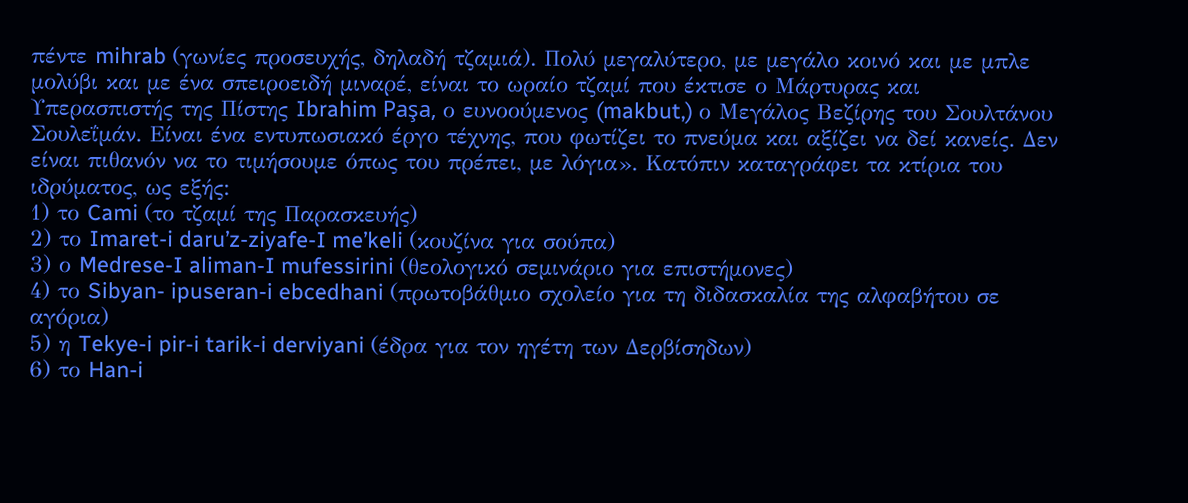πέντε mihrab (γωνίες προσευχής, δηλαδή τζαμιά). Πολύ μεγαλύτερο, με μεγάλο κοινό και με μπλε μολύβι και με ένα σπειροειδή μιναρέ, είναι το ωραίο τζαμί που έκτισε ο Μάρτυρας και Υπερασπιστής της Πίστης Ibrahim Paşa, ο ευνοούμενος (makbut,) ο Μεγάλος Βεζίρης του Σουλτάνου Σουλεΐμάν. Είναι ένα εντυπωσιακό έργο τέχνης, που φωτίζει το πνεύμα και αξίζει να δεί κανείς. Δεν είναι πιθανόν να το τιμήσουμε όπως του πρέπει, με λόγια». Κατόπιν καταγράφει τα κτίρια του ιδρύματος, ως εξής:
1) το Cami (το τζαμί της Παρασκευής)
2) το Imaret-i daru’z-ziyafe-I me’keli (κουζίνα για σούπα)
3) ο Medrese-I aliman-I mufessirini (θεολογικό σεμινάριο για επιστήμονες)
4) το Sibyan- ipuseran-i ebcedhani (πρωτοβάθμιο σχολείο για τη διδασκαλία της αλφαβήτου σε αγόρια)
5) η Tekye-i pir-i tarik-i derviyani (έδρα για τον ηγέτη των Δερβίσηδων)
6) το Han-i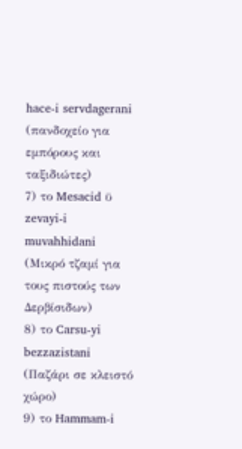hace-i servdagerani (πανδοχείο για εμπόρους και ταξιδιώτες)
7) το Mesacid ϋ zevayi-i muvahhidani (Μικρό τζαμί για τους πιστούς των Δερβίσιδων)
8) το Carsu-yi bezzazistani (Παζάρι σε κλειστό χώρο)
9) το Hammam-i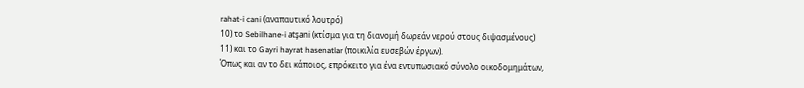rahat-i cani (αναπαυτικό λουτρό)
10) το Sebilhane-i atşani (κτίσμα για τη διανομή δωρεάν νερού στους διψασμένους)
11) και το Gayri hayrat hasenatlar (ποικιλία ευσεβών έργων).
Όπως και αν το δει κάποιος, επρόκειτο για ένα εντυπωσιακό σύνολο οικοδομημάτων,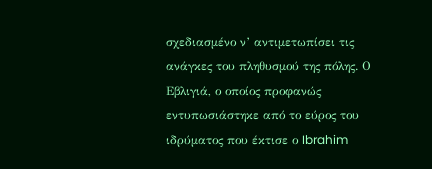σχεδιασμένο ν’ αντιμετωπίσει τις ανάγκες του πληθυσμού της πόλης. Ο Εβλιγιά, ο οποίος προφανώς εντυπωσιάστηκε από το εύρος του ιδρύματος που έκτισε ο Ibrahim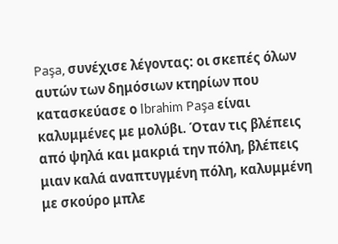Paşa, συνέχισε λέγοντας: οι σκεπές όλων αυτών των δημόσιων κτηρίων που κατασκεύασε ο Ibrahim Paşa είναι καλυμμένες με μολύβι. Όταν τις βλέπεις από ψηλά και μακριά την πόλη, βλέπεις μιαν καλά αναπτυγμένη πόλη, καλυμμένη με σκούρο μπλε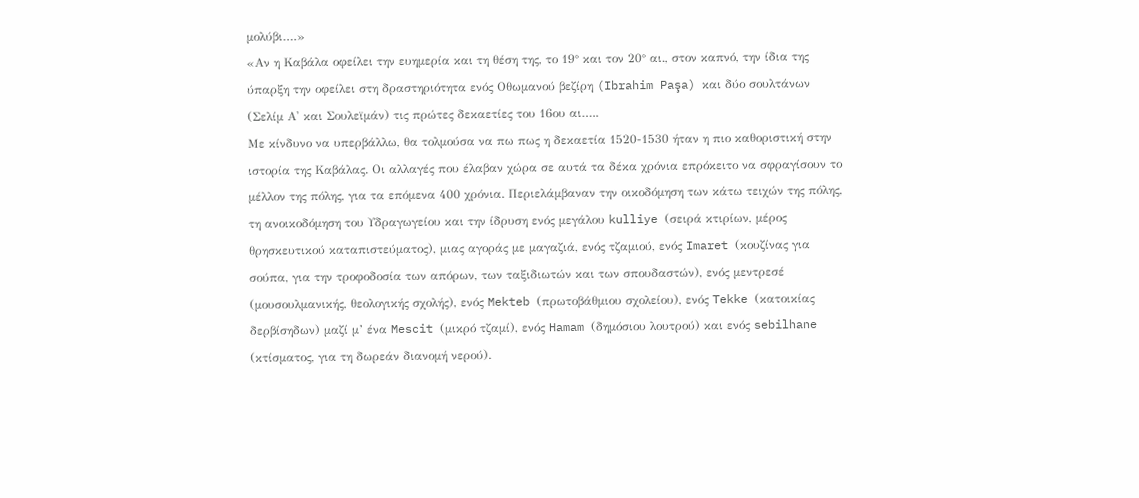μολύβι….»
«Αν η Καβάλα οφείλει την ευημερία και τη θέση της, το 19° και τον 20° αι., στον καπνό, την ίδια της ύπαρξη την οφείλει στη δραστηριότητα ενός Οθωμανού βεζίρη (Ibrahim Paşa) και δύο σουλτάνων (Σελίμ Α' και Σουλεϊμάν) τις πρώτες δεκαετίες του 16ου αι…..
Με κίνδυνο να υπερβάλλω, θα τολμούσα να πω πως η δεκαετία 1520-1530 ήταν η πιο καθοριστική στην ιστορία της Καβάλας. Οι αλλαγές που έλαβαν χώρα σε αυτά τα δέκα χρόνια επρόκειτο να σφραγίσουν το μέλλον της πόλης, για τα επόμενα 400 χρόνια. Περιελάμβαναν την οικοδόμηση των κάτω τειχών της πόλης, τη ανοικοδόμηση του Υδραγωγείου και την ίδρυση ενός μεγάλου kulliye (σειρά κτιρίων, μέρος θρησκευτικού καταπιστεύματος), μιας αγοράς με μαγαζιά, ενός τζαμιού, ενός Imaret (κουζίνας για σούπα, για την τροφοδοσία των απόρων, των ταξιδιωτών και των σπουδαστών), ενός μεντρεσέ (μουσουλμανικής, θεολογικής σχολής), ενός Mekteb (πρωτοβάθμιου σχολείου), ενός Tekke (κατοικίας δερβίσηδων) μαζί μ’ ένα Mescit (μικρό τζαμί), ενός Hamam (δημόσιου λουτρού) και ενός sebilhane (κτίσματος, για τη δωρεάν διανομή νερού).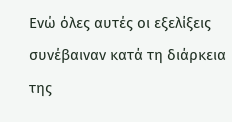Ενώ όλες αυτές οι εξελίξεις συνέβαιναν κατά τη διάρκεια της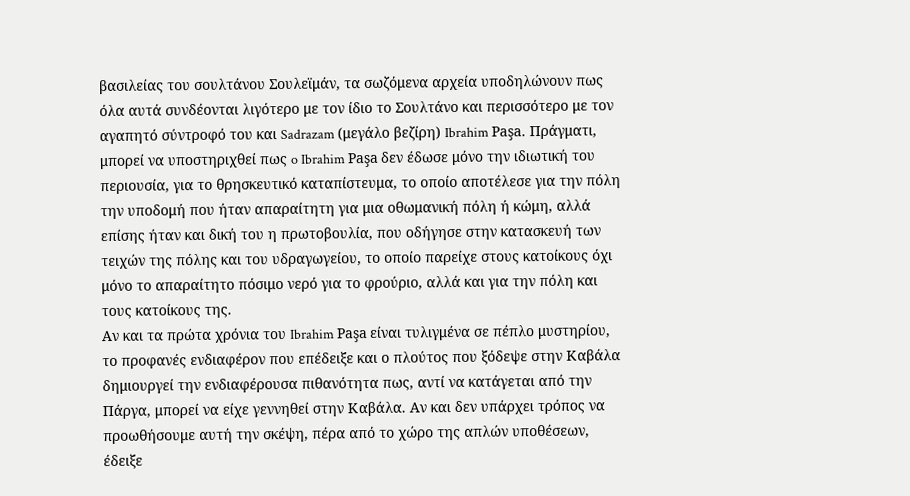βασιλείας του σουλτάνου Σουλεϊμάν, τα σωζόμενα αρχεία υποδηλώνουν πως όλα αυτά συνδέονται λιγότερο με τον ίδιο το Σουλτάνο και περισσότερο με τον αγαπητό σύντροφό του και Sadrazam (μεγάλο βεζίρη) Ibrahim Paşa. Πράγματι, μπορεί να υποστηριχθεί πως o Ibrahim Paşa δεν έδωσε μόνο την ιδιωτική του περιουσία, για το θρησκευτικό καταπίστευμα, το οποίο αποτέλεσε για την πόλη την υποδομή που ήταν απαραίτητη για μια οθωμανική πόλη ή κώμη, αλλά επίσης ήταν και δική του η πρωτοβουλία, που οδήγησε στην κατασκευή των τειχών της πόλης και του υδραγωγείου, το οποίο παρείχε στους κατοίκους όχι μόνο το απαραίτητο πόσιμο νερό για το φρούριο, αλλά και για την πόλη και τους κατοίκους της.
Αν και τα πρώτα χρόνια του Ibrahim Paşa είναι τυλιγμένα σε πέπλο μυστηρίου, το προφανές ενδιαφέρον που επέδειξε και ο πλούτος που ξόδεψε στην Καβάλα δημιουργεί την ενδιαφέρουσα πιθανότητα πως, αντί να κατάγεται από την Πάργα, μπορεί να είχε γεννηθεί στην Καβάλα. Αν και δεν υπάρχει τρόπος να προωθήσουμε αυτή την σκέψη, πέρα από το χώρο της απλών υποθέσεων, έδειξε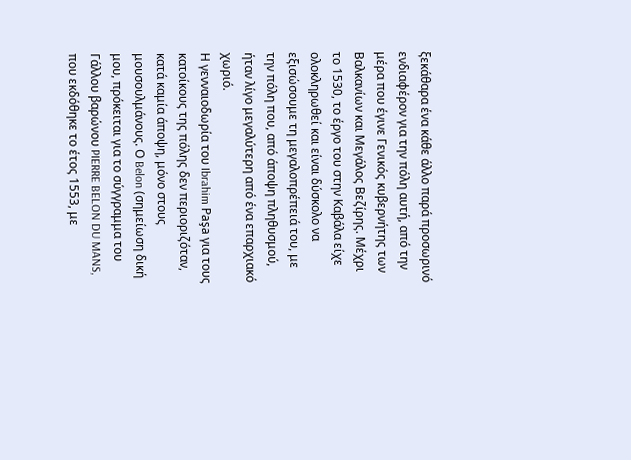ξεκάθαρα ένα κάθε άλλο παρά προσωρινό ενδιαφέρον για την πόλη αυτή, από την μέρα που έγινε Γενικός κυβερνήτης των Βαλκανίων και Μεγάλος Βεζίρης. Μέχρι το 1530, το έργο του στην Καβάλα είχε ολοκληρωθεί και είναι δύσκολο να εξισώσουμε τη μεγαλοπρέπειά του, με την πόλη που, από άποψη πληθυσμού, ήταν λίγο μεγαλύτερη από ένα επαρχιακό χωριό.
Η γενναιοδωρία του Ibrahim Paşa για τους κατοίκους της πόλης δεν περιοριζόταν, κατά καμία άποψη, μόνο στους μουσουλμάνους. Ο Belon (σημείωση δική μου, πρόκειται για το σύγγραμμα του Γάλλου βαρώνου PIERRE BELON DU MANS, που εκδόθηκε το έτος 1553, με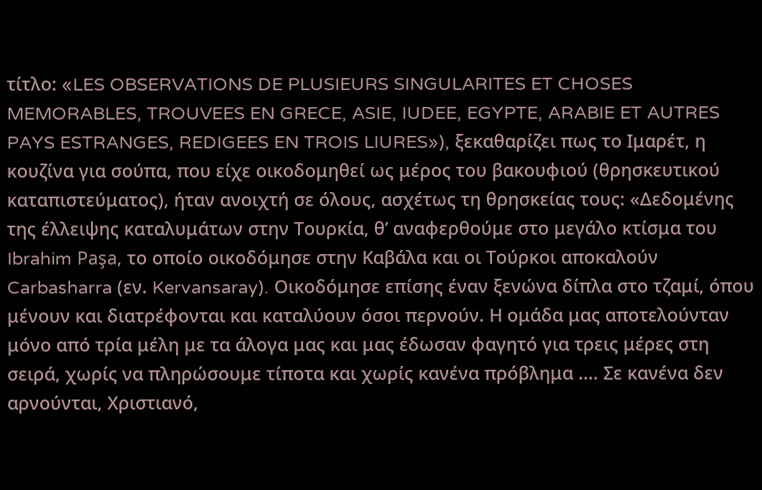τίτλο: «LES OBSERVATIONS DE PLUSIEURS SINGULARITES ET CHOSES MEMORABLES, TROUVEES EN GRECE, ASIE, IUDEE, EGYPTE, ARABIE ET AUTRES PAYS ESTRANGES, REDIGEES EN TROIS LIURES»), ξεκαθαρίζει πως το Ιμαρέτ, η κουζίνα για σούπα, που είχε οικοδομηθεί ως μέρος του βακουφιού (θρησκευτικού καταπιστεύματος), ήταν ανοιχτή σε όλους, ασχέτως τη θρησκείας τους: «Δεδομένης της έλλειψης καταλυμάτων στην Τουρκία, θ’ αναφερθούμε στο μεγάλο κτίσμα του Ibrahim Paşa, το οποίο οικοδόμησε στην Καβάλα και οι Τούρκοι αποκαλούν Carbasharra (εν. Kervansaray). Οικοδόμησε επίσης έναν ξενώνα δίπλα στο τζαμί, όπου μένουν και διατρέφονται και καταλύουν όσοι περνούν. Η ομάδα μας αποτελούνταν μόνο από τρία μέλη με τα άλογα μας και μας έδωσαν φαγητό για τρεις μέρες στη σειρά, χωρίς να πληρώσουμε τίποτα και χωρίς κανένα πρόβλημα .... Σε κανένα δεν αρνούνται, Χριστιανό,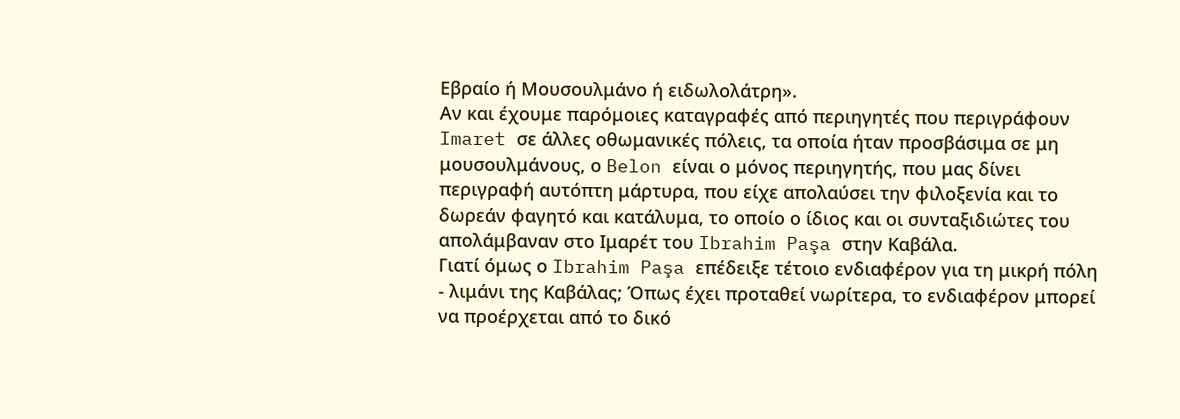Εβραίο ή Μουσουλμάνο ή ειδωλολάτρη».
Αν και έχουμε παρόμοιες καταγραφές από περιηγητές που περιγράφουν Imaret σε άλλες οθωμανικές πόλεις, τα οποία ήταν προσβάσιμα σε μη μουσουλμάνους, ο Belon είναι ο μόνος περιηγητής, που μας δίνει περιγραφή αυτόπτη μάρτυρα, που είχε απολαύσει την φιλοξενία και το δωρεάν φαγητό και κατάλυμα, το οποίο ο ίδιος και οι συνταξιδιώτες του απολάμβαναν στο Ιμαρέτ του Ibrahim Paşa στην Καβάλα.
Γιατί όμως ο Ibrahim Paşa επέδειξε τέτοιο ενδιαφέρον για τη μικρή πόλη - λιμάνι της Καβάλας; Όπως έχει προταθεί νωρίτερα, το ενδιαφέρον μπορεί να προέρχεται από το δικό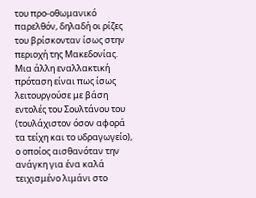του προ-οθωμανικό παρελθόν, δηλαδή οι ρίζες του βρίσκονταν ίσως στην περιοχή της Μακεδονίας. Μια άλλη εναλλακτική πρόταση είναι πως ίσως λειτουργούσε με βάση εντολές του Σουλτάνου του (τουλάχιστον όσον αφορά τα τείχη και το υδραγωγείο), ο οποίος αισθανόταν την ανάγκη για ένα καλά τειχισμένο λιμάνι στο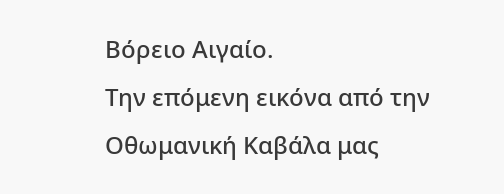Βόρειο Αιγαίο.
Την επόμενη εικόνα από την Οθωμανική Καβάλα μας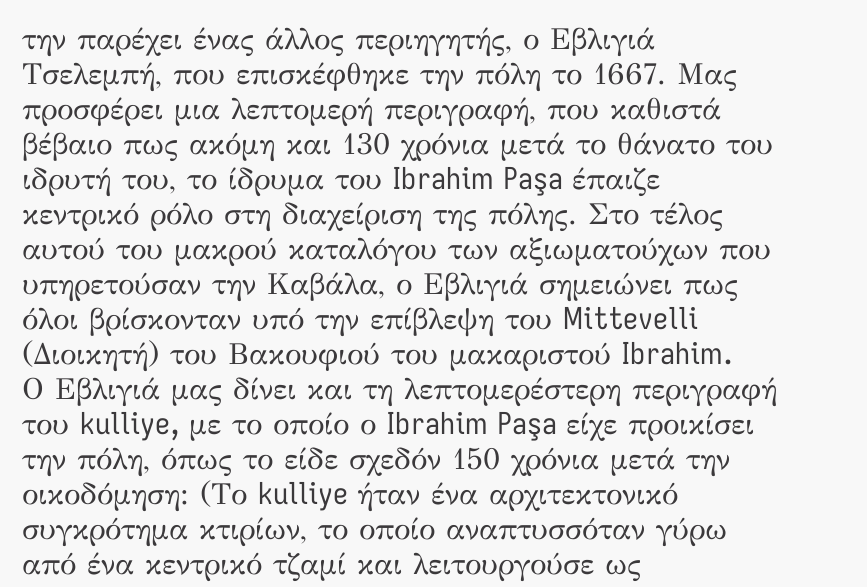την παρέχει ένας άλλος περιηγητής, ο Εβλιγιά Τσελεμπή, που επισκέφθηκε την πόλη το 1667. Μας προσφέρει μια λεπτομερή περιγραφή, που καθιστά βέβαιο πως ακόμη και 130 χρόνια μετά το θάνατο του ιδρυτή του, το ίδρυμα του Ibrahim Paşa έπαιζε κεντρικό ρόλο στη διαχείριση της πόλης. Στο τέλος αυτού του μακρού καταλόγου των αξιωματούχων που υπηρετούσαν την Καβάλα, ο Εβλιγιά σημειώνει πως όλοι βρίσκονταν υπό την επίβλεψη του Mittevelli (Διοικητή) του Βακουφιού του μακαριστού Ibrahim.
Ο Εβλιγιά μας δίνει και τη λεπτομερέστερη περιγραφή του kulliye, με το οποίο ο Ibrahim Paşa είχε προικίσει την πόλη, όπως το είδε σχεδόν 150 χρόνια μετά την οικοδόμηση: (Το kulliye ήταν ένα αρχιτεκτονικό συγκρότημα κτιρίων, το οποίο αναπτυσσόταν γύρω από ένα κεντρικό τζαμί και λειτουργούσε ως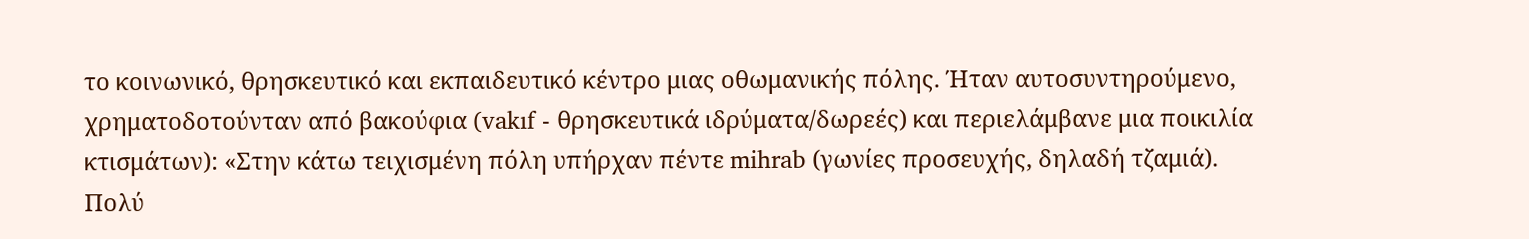το κοινωνικό, θρησκευτικό και εκπαιδευτικό κέντρο μιας οθωμανικής πόλης. Ήταν αυτοσυντηρούμενο, χρηματοδοτούνταν από βακούφια (vakıf - θρησκευτικά ιδρύματα/δωρεές) και περιελάμβανε μια ποικιλία κτισμάτων): «Στην κάτω τειχισμένη πόλη υπήρχαν πέντε mihrab (γωνίες προσευχής, δηλαδή τζαμιά). Πολύ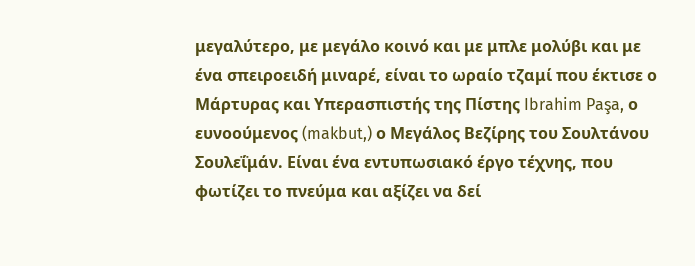μεγαλύτερο, με μεγάλο κοινό και με μπλε μολύβι και με ένα σπειροειδή μιναρέ, είναι το ωραίο τζαμί που έκτισε ο Μάρτυρας και Υπερασπιστής της Πίστης Ibrahim Paşa, ο ευνοούμενος (makbut,) ο Μεγάλος Βεζίρης του Σουλτάνου Σουλεΐμάν. Είναι ένα εντυπωσιακό έργο τέχνης, που φωτίζει το πνεύμα και αξίζει να δεί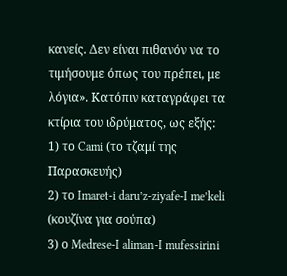κανείς. Δεν είναι πιθανόν να το τιμήσουμε όπως του πρέπει, με λόγια». Κατόπιν καταγράφει τα κτίρια του ιδρύματος, ως εξής:
1) το Cami (το τζαμί της Παρασκευής)
2) το Imaret-i daru’z-ziyafe-I me’keli (κουζίνα για σούπα)
3) ο Medrese-I aliman-I mufessirini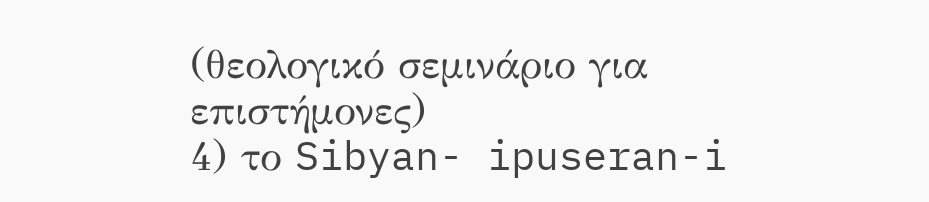(θεολογικό σεμινάριο για επιστήμονες)
4) το Sibyan- ipuseran-i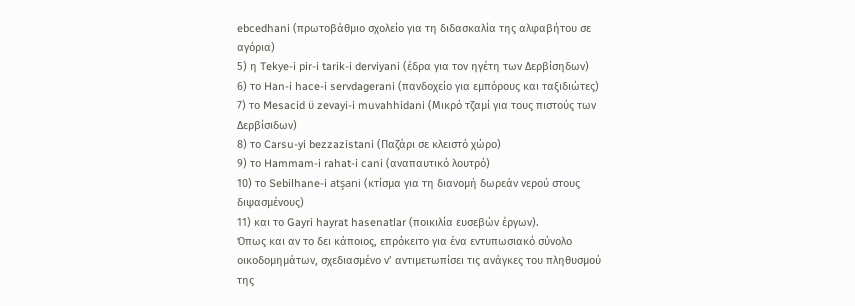ebcedhani (πρωτοβάθμιο σχολείο για τη διδασκαλία της αλφαβήτου σε αγόρια)
5) η Tekye-i pir-i tarik-i derviyani (έδρα για τον ηγέτη των Δερβίσηδων)
6) το Han-i hace-i servdagerani (πανδοχείο για εμπόρους και ταξιδιώτες)
7) το Mesacid ϋ zevayi-i muvahhidani (Μικρό τζαμί για τους πιστούς των Δερβίσιδων)
8) το Carsu-yi bezzazistani (Παζάρι σε κλειστό χώρο)
9) το Hammam-i rahat-i cani (αναπαυτικό λουτρό)
10) το Sebilhane-i atşani (κτίσμα για τη διανομή δωρεάν νερού στους διψασμένους)
11) και το Gayri hayrat hasenatlar (ποικιλία ευσεβών έργων).
Όπως και αν το δει κάποιος, επρόκειτο για ένα εντυπωσιακό σύνολο οικοδομημάτων, σχεδιασμένο ν’ αντιμετωπίσει τις ανάγκες του πληθυσμού της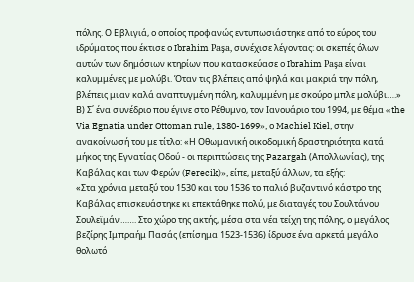πόλης. Ο Εβλιγιά, ο οποίος προφανώς εντυπωσιάστηκε από το εύρος του ιδρύματος που έκτισε ο Ibrahim Paşa, συνέχισε λέγοντας: οι σκεπές όλων αυτών των δημόσιων κτηρίων που κατασκεύασε ο Ibrahim Paşa είναι καλυμμένες με μολύβι. Όταν τις βλέπεις από ψηλά και μακριά την πόλη, βλέπεις μιαν καλά αναπτυγμένη πόλη, καλυμμένη με σκούρο μπλε μολύβι….»
Β) Σ΄ ένα συνέδριο που έγινε στο Ρέθυμνο, τον Ιανουάριο του 1994, με θέμα «the Via Egnatia under Ottoman rule, 1380-1699», ο Machiel Kiel, στην ανακοίνωσή του με τίτλο: «Η Οθωμανική οικοδομική δραστηριότητα κατά μήκος της Εγνατίας Οδού - οι περιπτώσεις της Pazargah (Απολλωνίας), της Καβάλας και των Φερών (Ferecik)», είπε, μεταξύ άλλων, τα εξής:
«Στα χρόνια μεταξύ του 1530 και του 1536 το παλιό βυζαντινό κάστρο της Καβάλας επισκευάστηκε κι επεκτάθηκε πολύ, με διαταγές του Σουλτάνου Σουλεϊμάν……. Στο χώρο της ακτής, μέσα στα νέα τείχη της πόλης, ο μεγάλος βεζίρης Ιμπραήμ Πασάς (επίσημα 1523-1536) ίδρυσε ένα αρκετά μεγάλο θολωτό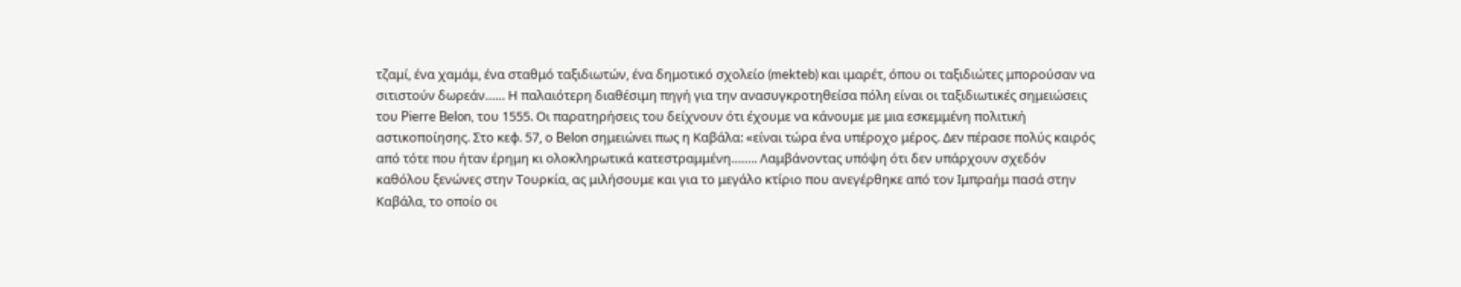τζαμί, ένα χαμάμ, ένα σταθμό ταξιδιωτών, ένα δημοτικό σχολείο (mekteb) και ιμαρέτ, όπου οι ταξιδιώτες μπορούσαν να σιτιστούν δωρεάν…… Η παλαιότερη διαθέσιμη πηγή για την ανασυγκροτηθείσα πόλη είναι οι ταξιδιωτικές σημειώσεις του Pierre Belon, του 1555. Οι παρατηρήσεις του δείχνουν ότι έχουμε να κάνουμε με μια εσκεμμένη πολιτική αστικοποίησης. Στο κεφ. 57, ο Belon σημειώνει πως η Καβάλα: «είναι τώρα ένα υπέροχο μέρος. Δεν πέρασε πολύς καιρός από τότε που ήταν έρημη κι ολοκληρωτικά κατεστραμμένη…….. Λαμβάνοντας υπόψη ότι δεν υπάρχουν σχεδόν καθόλου ξενώνες στην Τουρκία, ας μιλήσουμε και για το μεγάλο κτίριο που ανεγέρθηκε από τον Ιμπραήμ πασά στην Καβάλα, το οποίο οι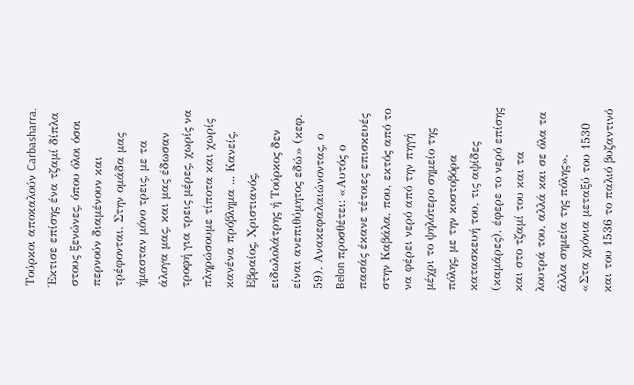Τούρκοι αποκαλούν Carbasharra. Έκτισε επίσης ένα τζαμί δίπλα στους ξενώνες, όπου όλοι όσοι περνούν διαμένουν και τρέφονται. Στην ομάδα μας ήμασταν μόνο τρεις, με τα άλογα μας, και μας έδωσαν τροφή για τρεις μέρες, χωρίς να πληρώσουμε τίποτα και χωρίς κανένα πρόβλημα ... Κανείς, Εβραίος, Χριστιανός, ειδωλολάτρης ή Τούρκος δεν είναι ανεπιθύμητος εδώ» (κεφ. 59). Ανακεφαλαιώνοντας, ο Belon προσθέτει: «Αυτός ο πασάς έκανε τέτοιες επισκευές στην Καβάλα, που, εκτός από το να φέρει νερό από την πηγή μέχρι το ψηλότερο σημείο της πόλης, με την κοστοβόρα κατασκευή του, τις αψίδες (καμάρες), έφερε το νερό επίσης και στο τζαμί του και τα λουτρά του, αλλά και σε όλα τα άλλα σημεία της πόλης».
«Στα χρόνια μεταξύ του 1530 και του 1536 το παλιό βυζαντινό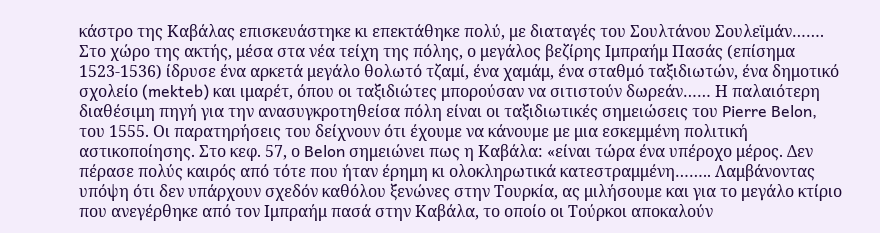κάστρο της Καβάλας επισκευάστηκε κι επεκτάθηκε πολύ, με διαταγές του Σουλτάνου Σουλεϊμάν……. Στο χώρο της ακτής, μέσα στα νέα τείχη της πόλης, ο μεγάλος βεζίρης Ιμπραήμ Πασάς (επίσημα 1523-1536) ίδρυσε ένα αρκετά μεγάλο θολωτό τζαμί, ένα χαμάμ, ένα σταθμό ταξιδιωτών, ένα δημοτικό σχολείο (mekteb) και ιμαρέτ, όπου οι ταξιδιώτες μπορούσαν να σιτιστούν δωρεάν…… Η παλαιότερη διαθέσιμη πηγή για την ανασυγκροτηθείσα πόλη είναι οι ταξιδιωτικές σημειώσεις του Pierre Belon, του 1555. Οι παρατηρήσεις του δείχνουν ότι έχουμε να κάνουμε με μια εσκεμμένη πολιτική αστικοποίησης. Στο κεφ. 57, ο Belon σημειώνει πως η Καβάλα: «είναι τώρα ένα υπέροχο μέρος. Δεν πέρασε πολύς καιρός από τότε που ήταν έρημη κι ολοκληρωτικά κατεστραμμένη…….. Λαμβάνοντας υπόψη ότι δεν υπάρχουν σχεδόν καθόλου ξενώνες στην Τουρκία, ας μιλήσουμε και για το μεγάλο κτίριο που ανεγέρθηκε από τον Ιμπραήμ πασά στην Καβάλα, το οποίο οι Τούρκοι αποκαλούν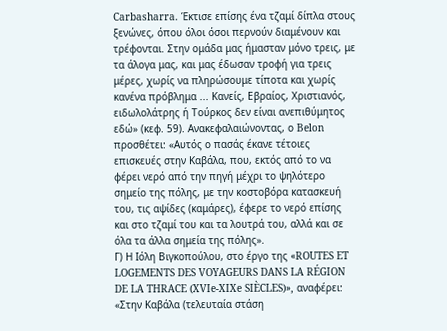Carbasharra. Έκτισε επίσης ένα τζαμί δίπλα στους ξενώνες, όπου όλοι όσοι περνούν διαμένουν και τρέφονται. Στην ομάδα μας ήμασταν μόνο τρεις, με τα άλογα μας, και μας έδωσαν τροφή για τρεις μέρες, χωρίς να πληρώσουμε τίποτα και χωρίς κανένα πρόβλημα ... Κανείς, Εβραίος, Χριστιανός, ειδωλολάτρης ή Τούρκος δεν είναι ανεπιθύμητος εδώ» (κεφ. 59). Ανακεφαλαιώνοντας, ο Belon προσθέτει: «Αυτός ο πασάς έκανε τέτοιες επισκευές στην Καβάλα, που, εκτός από το να φέρει νερό από την πηγή μέχρι το ψηλότερο σημείο της πόλης, με την κοστοβόρα κατασκευή του, τις αψίδες (καμάρες), έφερε το νερό επίσης και στο τζαμί του και τα λουτρά του, αλλά και σε όλα τα άλλα σημεία της πόλης».
Γ) Η Ιόλη Βιγκοπούλου, στο έργο της «ROUTES ET LOGEMENTS DES VOYAGEURS DANS LA RÉGION DE LA THRACE (XVIe-XIXe SIÈCLES)», αναφέρει: «Στην Καβάλα (τελευταία στάση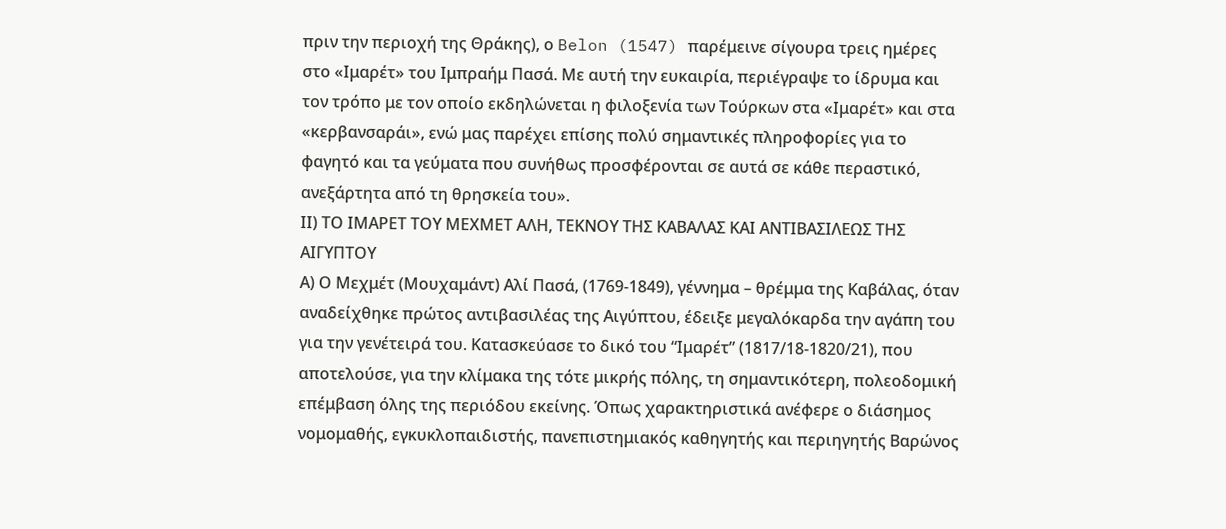πριν την περιοχή της Θράκης), ο Belon (1547) παρέμεινε σίγουρα τρεις ημέρες στο «Ιμαρέτ» του Ιμπραήμ Πασά. Με αυτή την ευκαιρία, περιέγραψε το ίδρυμα και τον τρόπο με τον οποίο εκδηλώνεται η φιλοξενία των Τούρκων στα «Ιμαρέτ» και στα «κερβανσαράι», ενώ μας παρέχει επίσης πολύ σημαντικές πληροφορίες για το φαγητό και τα γεύματα που συνήθως προσφέρονται σε αυτά σε κάθε περαστικό, ανεξάρτητα από τη θρησκεία του».
ΙΙ) ΤΟ ΙΜΑΡΕΤ ΤΟΥ ΜΕΧΜΕΤ ΑΛΗ, ΤΕΚΝΟΥ ΤΗΣ ΚΑΒΑΛΑΣ ΚΑΙ ΑΝΤΙΒΑΣΙΛΕΩΣ ΤΗΣ ΑΙΓΥΠΤΟΥ
Α) Ο Μεχμέτ (Μουχαμάντ) Αλί Πασά, (1769-1849), γέννημα – θρέμμα της Καβάλας, όταν αναδείχθηκε πρώτος αντιβασιλέας της Αιγύπτου, έδειξε μεγαλόκαρδα την αγάπη του για την γενέτειρά του. Κατασκεύασε το δικό του “Ιμαρέτ” (1817/18-1820/21), που αποτελούσε, για την κλίμακα της τότε μικρής πόλης, τη σημαντικότερη, πολεοδομική επέμβαση όλης της περιόδου εκείνης. Όπως χαρακτηριστικά ανέφερε ο διάσημος νομομαθής, εγκυκλοπαιδιστής, πανεπιστημιακός καθηγητής και περιηγητής Βαρώνος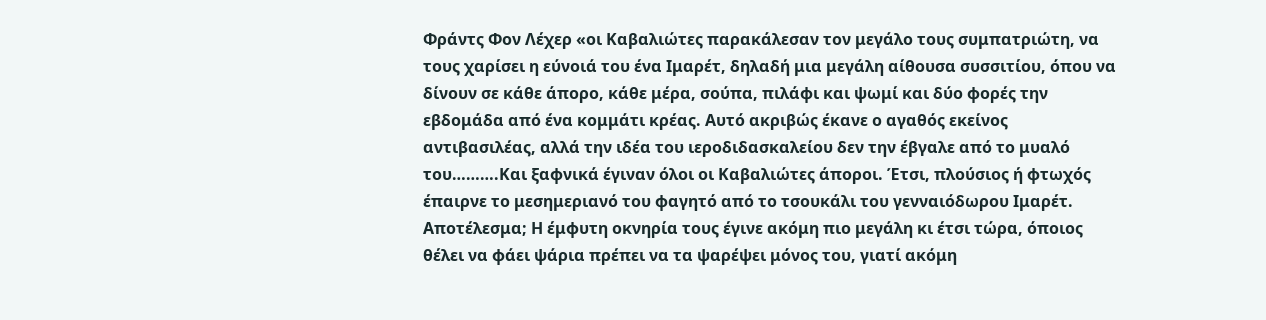Φράντς Φον Λέχερ «οι Καβαλιώτες παρακάλεσαν τον μεγάλο τους συμπατριώτη, να τους χαρίσει η εύνοιά του ένα Ιμαρέτ, δηλαδή μια μεγάλη αίθουσα συσσιτίου, όπου να δίνουν σε κάθε άπορο, κάθε μέρα, σούπα, πιλάφι και ψωμί και δύο φορές την εβδομάδα από ένα κομμάτι κρέας. Αυτό ακριβώς έκανε ο αγαθός εκείνος αντιβασιλέας, αλλά την ιδέα του ιεροδιδασκαλείου δεν την έβγαλε από το μυαλό του……….Και ξαφνικά έγιναν όλοι οι Καβαλιώτες άποροι. Έτσι, πλούσιος ή φτωχός έπαιρνε το μεσημεριανό του φαγητό από το τσουκάλι του γενναιόδωρου Ιμαρέτ. Αποτέλεσμα; Η έμφυτη οκνηρία τους έγινε ακόμη πιο μεγάλη κι έτσι τώρα, όποιος θέλει να φάει ψάρια πρέπει να τα ψαρέψει μόνος του, γιατί ακόμη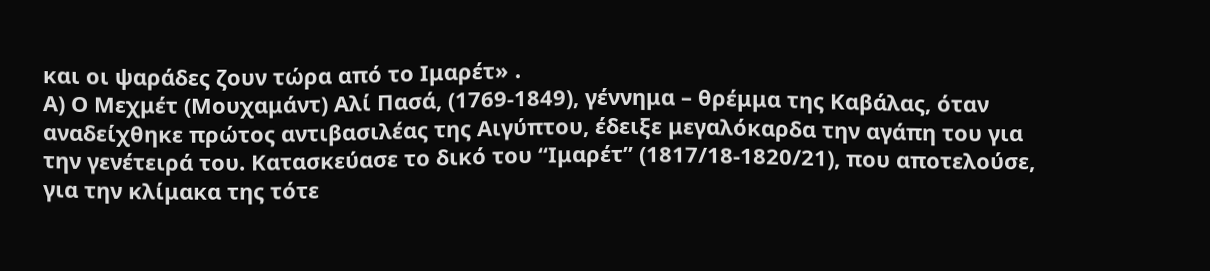και οι ψαράδες ζουν τώρα από το Ιμαρέτ» .
Α) Ο Μεχμέτ (Μουχαμάντ) Αλί Πασά, (1769-1849), γέννημα – θρέμμα της Καβάλας, όταν αναδείχθηκε πρώτος αντιβασιλέας της Αιγύπτου, έδειξε μεγαλόκαρδα την αγάπη του για την γενέτειρά του. Κατασκεύασε το δικό του “Ιμαρέτ” (1817/18-1820/21), που αποτελούσε, για την κλίμακα της τότε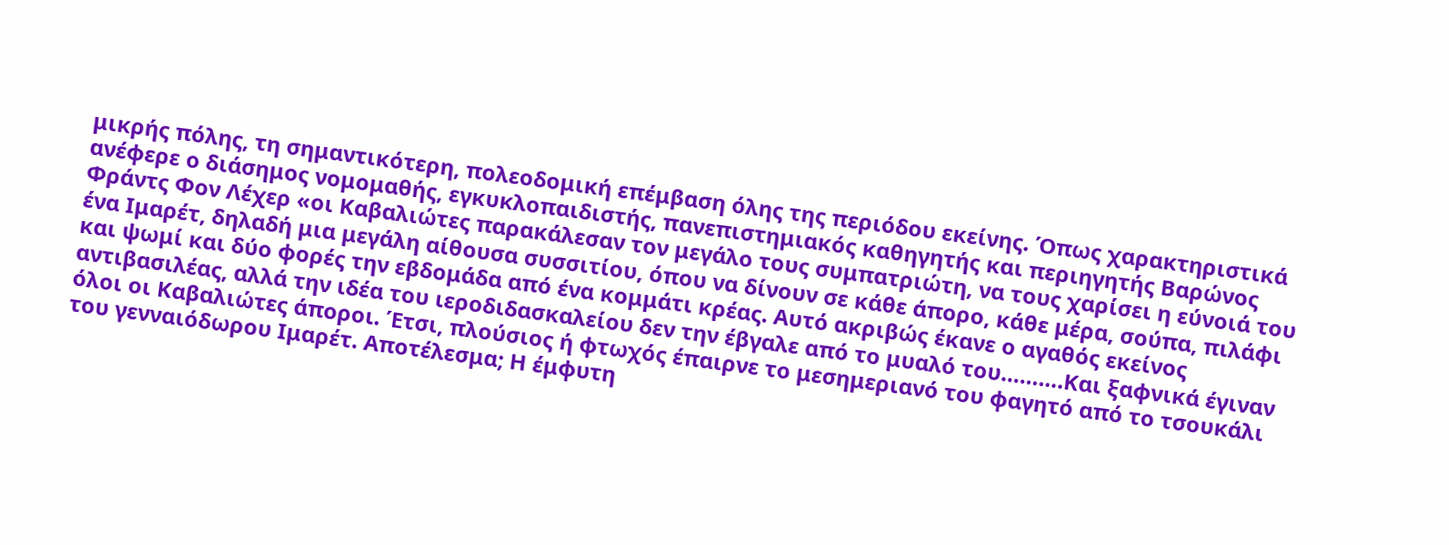μικρής πόλης, τη σημαντικότερη, πολεοδομική επέμβαση όλης της περιόδου εκείνης. Όπως χαρακτηριστικά ανέφερε ο διάσημος νομομαθής, εγκυκλοπαιδιστής, πανεπιστημιακός καθηγητής και περιηγητής Βαρώνος Φράντς Φον Λέχερ «οι Καβαλιώτες παρακάλεσαν τον μεγάλο τους συμπατριώτη, να τους χαρίσει η εύνοιά του ένα Ιμαρέτ, δηλαδή μια μεγάλη αίθουσα συσσιτίου, όπου να δίνουν σε κάθε άπορο, κάθε μέρα, σούπα, πιλάφι και ψωμί και δύο φορές την εβδομάδα από ένα κομμάτι κρέας. Αυτό ακριβώς έκανε ο αγαθός εκείνος αντιβασιλέας, αλλά την ιδέα του ιεροδιδασκαλείου δεν την έβγαλε από το μυαλό του……….Και ξαφνικά έγιναν όλοι οι Καβαλιώτες άποροι. Έτσι, πλούσιος ή φτωχός έπαιρνε το μεσημεριανό του φαγητό από το τσουκάλι του γενναιόδωρου Ιμαρέτ. Αποτέλεσμα; Η έμφυτη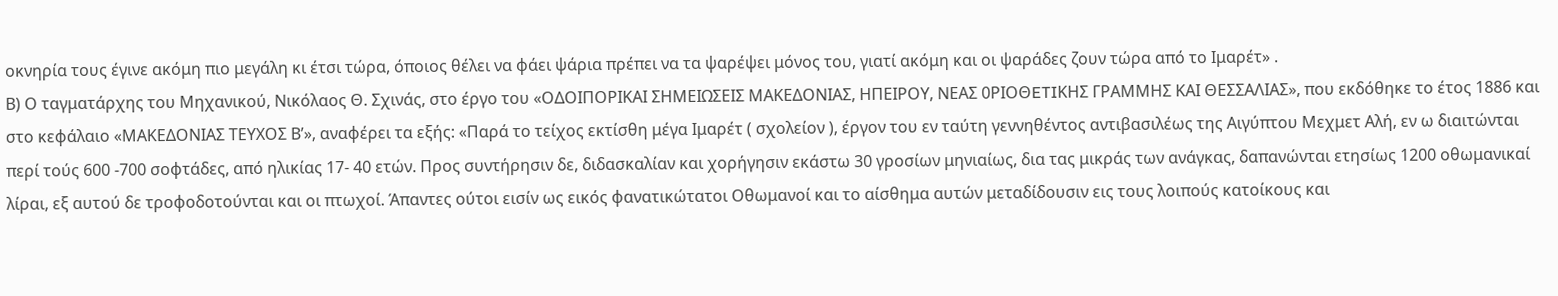οκνηρία τους έγινε ακόμη πιο μεγάλη κι έτσι τώρα, όποιος θέλει να φάει ψάρια πρέπει να τα ψαρέψει μόνος του, γιατί ακόμη και οι ψαράδες ζουν τώρα από το Ιμαρέτ» .
Β) Ο ταγματάρχης του Μηχανικού, Νικόλαος Θ. Σχινάς, στο έργο του «ΟΔΟΙΠΟΡΙΚΑΙ ΣΗΜΕΙΩΣΕΙΣ ΜΑΚΕΔΟΝΙΑΣ, ΗΠΕΙΡΟΥ, ΝΕΑΣ 0ΡΙΟΘETIΚHΣ ΓΡΑΜΜΗΣ ΚΑΙ ΘΕΣΣΑΛΙΑΣ», που εκδόθηκε το έτος 1886 και στο κεφάλαιο «ΜΑΚΕΔΟΝΙΑΣ ΤΕΥΧΟΣ Β’», αναφέρει τα εξής: «Παρά το τείχος εκτίσθη μέγα Ιμαρέτ ( σχολείον ), έργον του εν ταύτη γεννηθέντος αντιβασιλέως της Αιγύπτου Μεχμετ Αλή, εν ω διαιτώνται περί τούς 600 -700 σοφτάδες, από ηλικίας 17- 40 ετών. Προς συντήρησιν δε, διδασκαλίαν και χορήγησιν εκάστω 30 γροσίων μηνιαίως, δια τας μικράς των ανάγκας, δαπανώνται ετησίως 1200 οθωμανικαί λίραι, εξ αυτού δε τροφοδοτούνται και οι πτωχοί. Άπαντες ούτοι εισίν ως εικός φανατικώτατοι Οθωμανοί και το αίσθημα αυτών μεταδίδουσιν εις τους λοιπούς κατοίκους και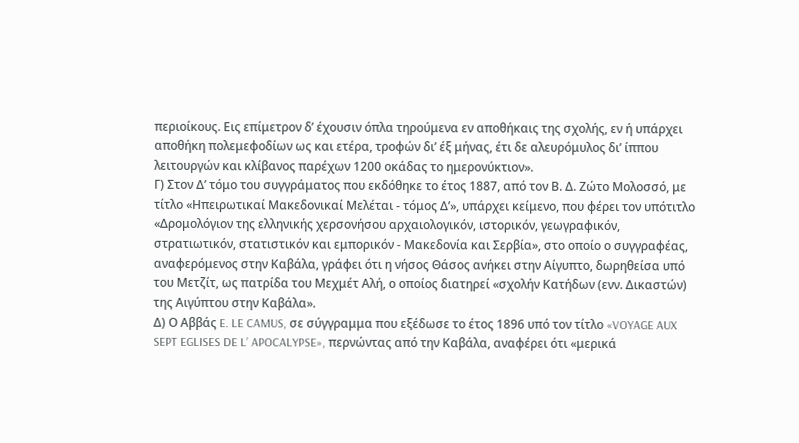περιοίκους. Εις επίμετρον δ’ έχουσιν όπλα τηρούμενα εν αποθήκαις της σχολής, εν ή υπάρχει αποθήκη πολεμεφοδίων ως και ετέρα, τροφών δι’ έξ μήνας, έτι δε αλευρόμυλος δι’ ίππου λειτουργών και κλίβανος παρέχων 1200 οκάδας το ημερονύκτιον».
Γ) Στον Δ’ τόμο του συγγράματος που εκδόθηκε το έτος 1887, από τον Β. Δ. Ζώτο Μολοσσό, με τίτλο «Ηπειρωτικαί Μακεδονικαί Μελέται - τόμος Δ’», υπάρχει κείμενο, που φέρει τον υπότιτλο «Δρομολόγιον της ελληνικής χερσονήσου αρχαιολογικόν, ιστορικόν, γεωγραφικόν, στρατιωτικόν, στατιστικόν και εμπορικόν - Μακεδονία και Σερβία», στο οποίο ο συγγραφέας, αναφερόμενος στην Καβάλα, γράφει ότι η νήσος Θάσος ανήκει στην Αίγυπτο, δωρηθείσα υπό του Μετζίτ, ως πατρίδα του Μεχμέτ Αλή, ο οποίος διατηρεί «σχολήν Κατήδων (ενν. Δικαστών) της Αιγύπτου στην Καβάλα».
Δ) Ο Αββάς E. LE CAMUS, σε σύγγραμμα που εξέδωσε το έτος 1896 υπό τον τίτλο «VOYAGE AUX SEPT EGLISES DE L’ APOCALYPSE», περνώντας από την Καβάλα, αναφέρει ότι «μερικά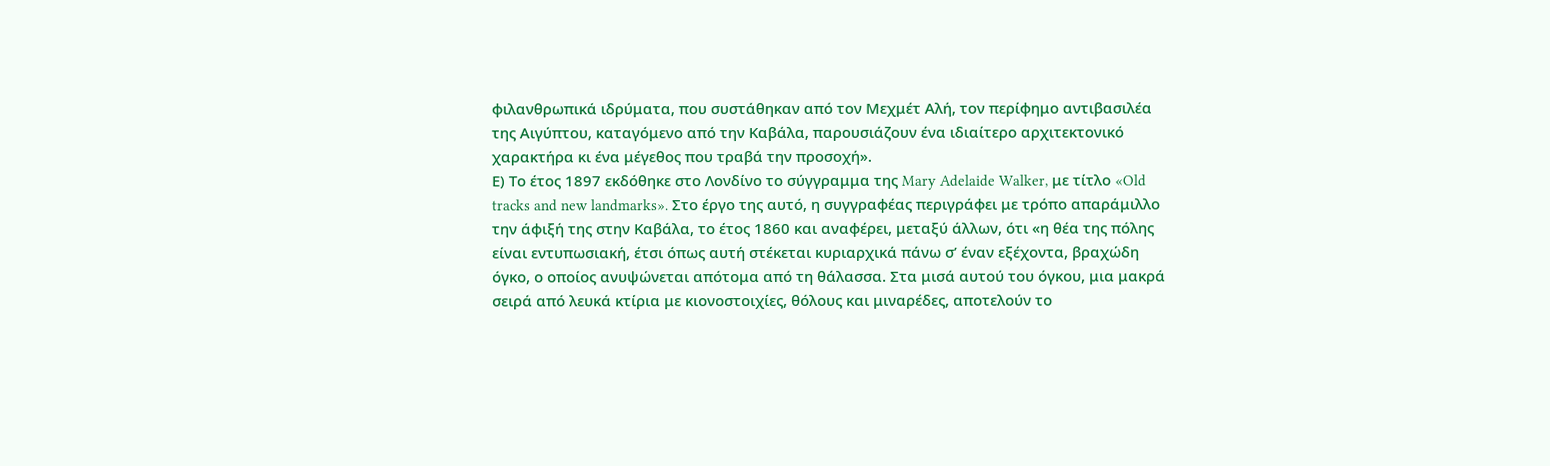φιλανθρωπικά ιδρύματα, που συστάθηκαν από τον Μεχμέτ Αλή, τον περίφημο αντιβασιλέα της Αιγύπτου, καταγόμενο από την Καβάλα, παρουσιάζουν ένα ιδιαίτερο αρχιτεκτονικό χαρακτήρα κι ένα μέγεθος που τραβά την προσοχή».
Ε) Το έτος 1897 εκδόθηκε στο Λονδίνο το σύγγραμμα της Mary Adelaide Walker, με τίτλο «Old tracks and new landmarks». Στο έργο της αυτό, η συγγραφέας περιγράφει με τρόπο απαράμιλλο την άφιξή της στην Καβάλα, το έτος 1860 και αναφέρει, μεταξύ άλλων, ότι «η θέα της πόλης είναι εντυπωσιακή, έτσι όπως αυτή στέκεται κυριαρχικά πάνω σ’ έναν εξέχοντα, βραχώδη όγκο, ο οποίος ανυψώνεται απότομα από τη θάλασσα. Στα μισά αυτού του όγκου, μια μακρά σειρά από λευκά κτίρια με κιονοστοιχίες, θόλους και μιναρέδες, αποτελούν το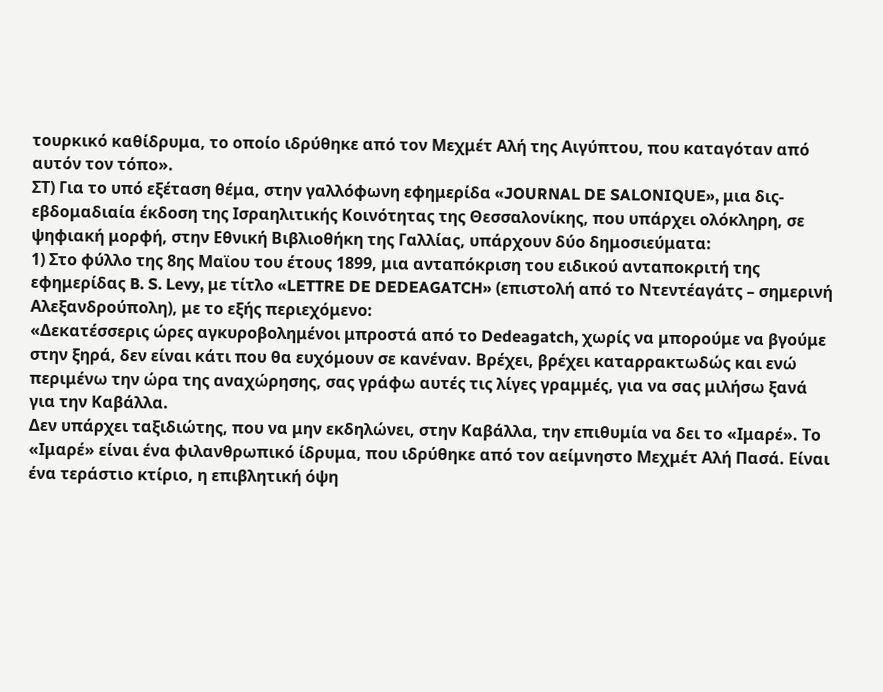τουρκικό καθίδρυμα, το οποίο ιδρύθηκε από τον Μεχμέτ Αλή της Αιγύπτου, που καταγόταν από αυτόν τον τόπο».
ΣΤ) Για το υπό εξέταση θέμα, στην γαλλόφωνη εφημερίδα «JOURNAL DE SALONIQUE», μια δις-εβδομαδιαία έκδοση της Ισραηλιτικής Κοινότητας της Θεσσαλονίκης, που υπάρχει ολόκληρη, σε ψηφιακή μορφή, στην Εθνική Βιβλιοθήκη της Γαλλίας, υπάρχουν δύο δημοσιεύματα:
1) Στο φύλλο της 8ης Μαϊου του έτους 1899, μια ανταπόκριση του ειδικού ανταποκριτή της εφημερίδας B. S. Levy, με τίτλο «LETTRE DE DEDEAGATCH» (επιστολή από το Ντεντέαγάτς – σημερινή Αλεξανδρούπολη), με το εξής περιεχόμενο:
«Δεκατέσσερις ώρες αγκυροβολημένοι μπροστά από το Dedeagatch, χωρίς να μπορούμε να βγούμε στην ξηρά, δεν είναι κάτι που θα ευχόμουν σε κανέναν. Βρέχει, βρέχει καταρρακτωδώς και ενώ περιμένω την ώρα της αναχώρησης, σας γράφω αυτές τις λίγες γραμμές, για να σας μιλήσω ξανά για την Καβάλλα.
Δεν υπάρχει ταξιδιώτης, που να μην εκδηλώνει, στην Καβάλλα, την επιθυμία να δει το «Ιμαρέ». Το «Ιμαρέ» είναι ένα φιλανθρωπικό ίδρυμα, που ιδρύθηκε από τον αείμνηστο Μεχμέτ Αλή Πασά. Είναι ένα τεράστιο κτίριο, η επιβλητική όψη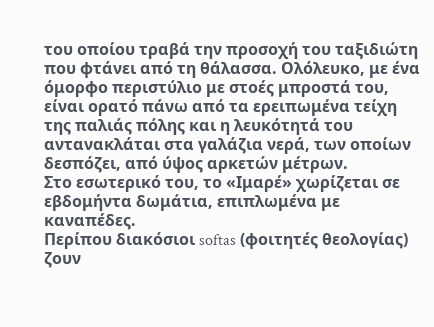του οποίου τραβά την προσοχή του ταξιδιώτη που φτάνει από τη θάλασσα. Ολόλευκο, με ένα όμορφο περιστύλιο με στοές μπροστά του, είναι ορατό πάνω από τα ερειπωμένα τείχη της παλιάς πόλης και η λευκότητά του αντανακλάται στα γαλάζια νερά, των οποίων δεσπόζει, από ύψος αρκετών μέτρων.
Στο εσωτερικό του, το «Ιμαρέ» χωρίζεται σε εβδομήντα δωμάτια, επιπλωμένα με καναπέδες.
Περίπου διακόσιοι softas (φοιτητές θεολογίας) ζουν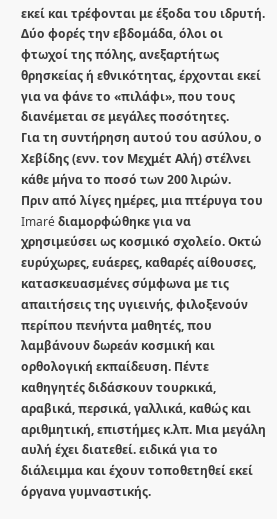εκεί και τρέφονται με έξοδα του ιδρυτή.
Δύο φορές την εβδομάδα, όλοι οι φτωχοί της πόλης, ανεξαρτήτως θρησκείας ή εθνικότητας, έρχονται εκεί για να φάνε το «πιλάφι», που τους διανέμεται σε μεγάλες ποσότητες.
Για τη συντήρηση αυτού του ασύλου, ο Χεβίδης (ενν. τον Μεχμέτ Αλή) στέλνει κάθε μήνα το ποσό των 200 λιρών.
Πριν από λίγες ημέρες, μια πτέρυγα του Imaré διαμορφώθηκε για να χρησιμεύσει ως κοσμικό σχολείο. Οκτώ ευρύχωρες, ευάερες, καθαρές αίθουσες, κατασκευασμένες σύμφωνα με τις απαιτήσεις της υγιεινής, φιλοξενούν περίπου πενήντα μαθητές, που λαμβάνουν δωρεάν κοσμική και ορθολογική εκπαίδευση. Πέντε καθηγητές διδάσκουν τουρκικά, αραβικά, περσικά, γαλλικά, καθώς και αριθμητική, επιστήμες κ.λπ. Μια μεγάλη αυλή έχει διατεθεί. ειδικά για το διάλειμμα και έχουν τοποθετηθεί εκεί όργανα γυμναστικής.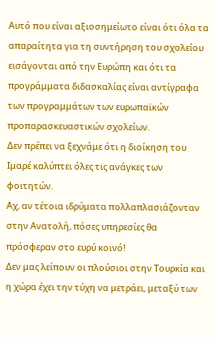Αυτό που είναι αξιοσημείωτο είναι ότι όλα τα απαραίτητα για τη συντήρηση του σχολείου εισάγονται από την Ευρώπη και ότι τα προγράμματα διδασκαλίας είναι αντίγραφα των προγραμμάτων των ευρωπαϊκών προπαρασκευαστικών σχολείων.
Δεν πρέπει να ξεχνάμε ότι η διοίκηση του Ιμαρέ καλύπτει όλες τις ανάγκες των φοιτητών.
Αχ, αν τέτοια ιδρύματα πολλαπλασιάζονταν στην Ανατολή, πόσες υπηρεσίες θα πρόσφεραν στο ευρύ κοινό!
Δεν μας λείπουν οι πλούσιοι στην Τουρκία και η χώρα έχει την τύχη να μετράει, μεταξύ των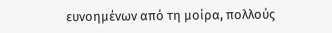ευνοημένων από τη μοίρα, πολλούς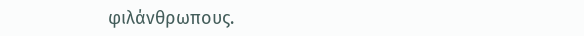φιλάνθρωπους.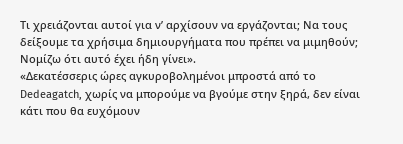Τι χρειάζονται αυτοί για ν’ αρχίσουν να εργάζονται; Να τους δείξουμε τα χρήσιμα δημιουργήματα που πρέπει να μιμηθούν; Νομίζω ότι αυτό έχει ήδη γίνει».
«Δεκατέσσερις ώρες αγκυροβολημένοι μπροστά από το Dedeagatch, χωρίς να μπορούμε να βγούμε στην ξηρά, δεν είναι κάτι που θα ευχόμουν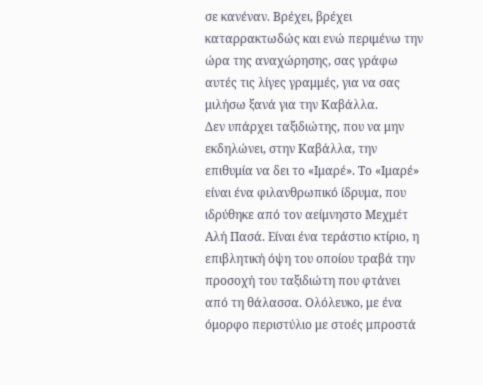σε κανέναν. Βρέχει, βρέχει καταρρακτωδώς και ενώ περιμένω την ώρα της αναχώρησης, σας γράφω αυτές τις λίγες γραμμές, για να σας μιλήσω ξανά για την Καβάλλα.
Δεν υπάρχει ταξιδιώτης, που να μην εκδηλώνει, στην Καβάλλα, την επιθυμία να δει το «Ιμαρέ». Το «Ιμαρέ» είναι ένα φιλανθρωπικό ίδρυμα, που ιδρύθηκε από τον αείμνηστο Μεχμέτ Αλή Πασά. Είναι ένα τεράστιο κτίριο, η επιβλητική όψη του οποίου τραβά την προσοχή του ταξιδιώτη που φτάνει από τη θάλασσα. Ολόλευκο, με ένα όμορφο περιστύλιο με στοές μπροστά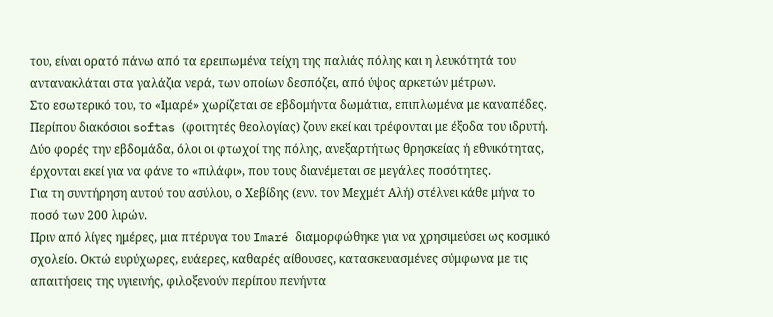του, είναι ορατό πάνω από τα ερειπωμένα τείχη της παλιάς πόλης και η λευκότητά του αντανακλάται στα γαλάζια νερά, των οποίων δεσπόζει, από ύψος αρκετών μέτρων.
Στο εσωτερικό του, το «Ιμαρέ» χωρίζεται σε εβδομήντα δωμάτια, επιπλωμένα με καναπέδες.
Περίπου διακόσιοι softas (φοιτητές θεολογίας) ζουν εκεί και τρέφονται με έξοδα του ιδρυτή.
Δύο φορές την εβδομάδα, όλοι οι φτωχοί της πόλης, ανεξαρτήτως θρησκείας ή εθνικότητας, έρχονται εκεί για να φάνε το «πιλάφι», που τους διανέμεται σε μεγάλες ποσότητες.
Για τη συντήρηση αυτού του ασύλου, ο Χεβίδης (ενν. τον Μεχμέτ Αλή) στέλνει κάθε μήνα το ποσό των 200 λιρών.
Πριν από λίγες ημέρες, μια πτέρυγα του Imaré διαμορφώθηκε για να χρησιμεύσει ως κοσμικό σχολείο. Οκτώ ευρύχωρες, ευάερες, καθαρές αίθουσες, κατασκευασμένες σύμφωνα με τις απαιτήσεις της υγιεινής, φιλοξενούν περίπου πενήντα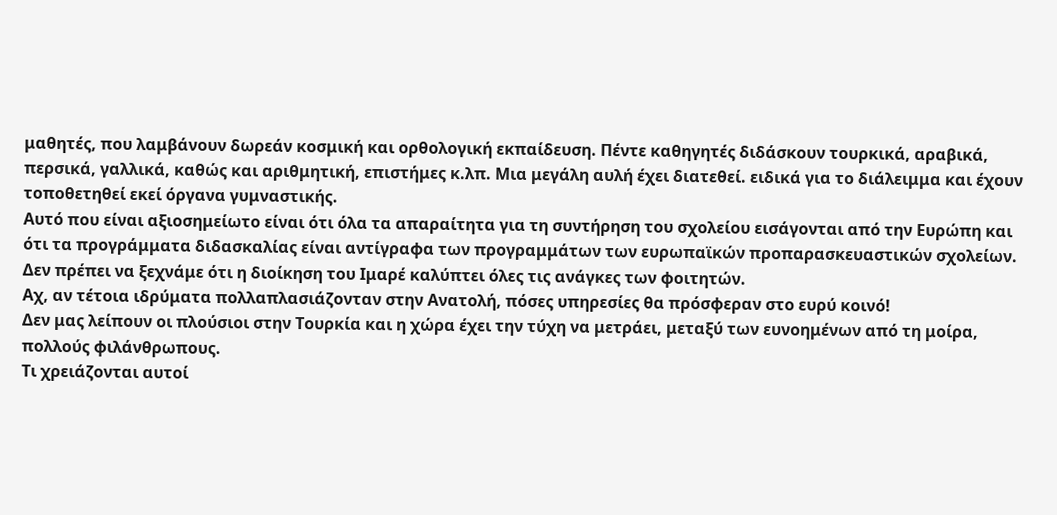μαθητές, που λαμβάνουν δωρεάν κοσμική και ορθολογική εκπαίδευση. Πέντε καθηγητές διδάσκουν τουρκικά, αραβικά, περσικά, γαλλικά, καθώς και αριθμητική, επιστήμες κ.λπ. Μια μεγάλη αυλή έχει διατεθεί. ειδικά για το διάλειμμα και έχουν τοποθετηθεί εκεί όργανα γυμναστικής.
Αυτό που είναι αξιοσημείωτο είναι ότι όλα τα απαραίτητα για τη συντήρηση του σχολείου εισάγονται από την Ευρώπη και ότι τα προγράμματα διδασκαλίας είναι αντίγραφα των προγραμμάτων των ευρωπαϊκών προπαρασκευαστικών σχολείων.
Δεν πρέπει να ξεχνάμε ότι η διοίκηση του Ιμαρέ καλύπτει όλες τις ανάγκες των φοιτητών.
Αχ, αν τέτοια ιδρύματα πολλαπλασιάζονταν στην Ανατολή, πόσες υπηρεσίες θα πρόσφεραν στο ευρύ κοινό!
Δεν μας λείπουν οι πλούσιοι στην Τουρκία και η χώρα έχει την τύχη να μετράει, μεταξύ των ευνοημένων από τη μοίρα, πολλούς φιλάνθρωπους.
Τι χρειάζονται αυτοί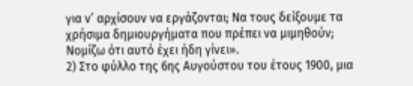για ν’ αρχίσουν να εργάζονται; Να τους δείξουμε τα χρήσιμα δημιουργήματα που πρέπει να μιμηθούν; Νομίζω ότι αυτό έχει ήδη γίνει».
2) Στο φύλλο της 6ης Αυγούστου του έτους 1900, μια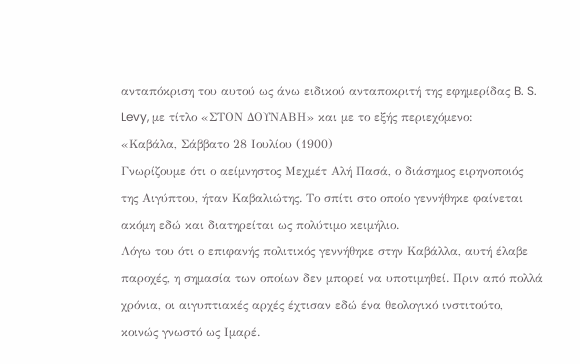ανταπόκριση του αυτού ως άνω ειδικού ανταποκριτή της εφημερίδας B. S. Levy, με τίτλο «ΣΤΟΝ ΔΟΥΝΑΒΗ» και με το εξής περιεχόμενο:
«Καβάλα, Σάββατο 28 Ιουλίου (1900)
Γνωρίζουμε ότι ο αείμνηστος Μεχμέτ Αλή Πασά, ο διάσημος ειρηνοποιός της Αιγύπτου, ήταν Καβαλιώτης. Το σπίτι στο οποίο γεννήθηκε φαίνεται ακόμη εδώ και διατηρείται ως πολύτιμο κειμήλιο.
Λόγω του ότι ο επιφανής πολιτικός γεννήθηκε στην Καβάλλα, αυτή έλαβε παροχές, η σημασία των οποίων δεν μπορεί να υποτιμηθεί. Πριν από πολλά χρόνια, οι αιγυπτιακές αρχές έχτισαν εδώ ένα θεολογικό ινστιτούτο, κοινώς γνωστό ως Ιμαρέ.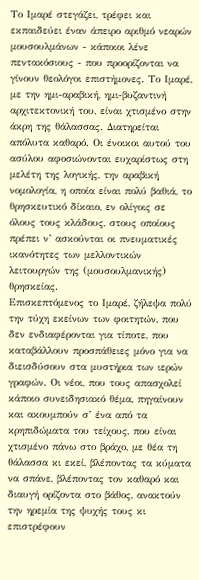Το Ιμαρέ στεγάζει, τρέφει και εκπαιδεύει έναν άπειρο αριθμό νεαρών μουσουλμάνων - κάποιοι λένε πεντακόσιους - που προορίζονται να γίνουν θεολόγοι επιστήμονες. Το Ιμαρέ, με την ημι-αραβική, ημι-βυζαντινή αρχιτεκτονική του, είναι χτισμένο στην άκρη της θάλασσας. Διατηρείται απόλυτα καθαρό. Οι ένοικοι αυτού του ασύλου αφοσιώνονται ευχαρίστως στη μελέτη της λογικής, την αραβική νομολογία, η οποία είναι πολύ βαθιά, το θρησκευτικό δίκαιο, εν ολίγοις σε όλους τους κλάδους, στους οποίους πρέπει ν’ ασκούνται οι πνευματικές ικανότητες των μελλοντικών λειτουργών της (μουσουλμανικής) θρησκείας.
Επισκεπτόμενος το Ιμαρέ, ζήλεψα πολύ την τύχη εκείνων των φοιτητών, που δεν ενδιαφέρονται για τίποτε, που καταβάλλουν προσπάθειες μόνο για να διεισδύσουν στα μυστήρια των ιερών γραφών. Οι νέοι, που τους απασχολεί κάποιο συνειδησιακό θέμα, πηγαίνουν και ακουμπούν σ’ ένα από τα κρηπιδώματα του τείχους, που είναι χτισμένο πάνω στο βράχο, με θέα τη θάλασσα κι εκεί, βλέποντας τα κύματα να σπάνε, βλέποντας τον καθαρό και διαυγή ορίζοντα στο βάθος, ανακτούν την ηρεμία της ψυχής τους κι επιστρέφουν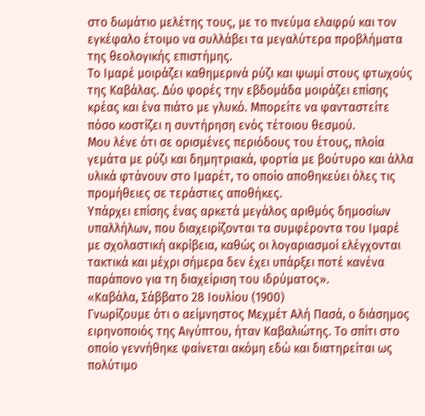στο δωμάτιο μελέτης τους, με το πνεύμα ελαφρύ και τον εγκέφαλο έτοιμο να συλλάβει τα μεγαλύτερα προβλήματα της θεολογικής επιστήμης.
Το Ιμαρέ μοιράζει καθημερινά ρύζι και ψωμί στους φτωχούς της Καβάλας. Δύο φορές την εβδομάδα μοιράζει επίσης κρέας και ένα πιάτο με γλυκό. Μπορείτε να φανταστείτε πόσο κοστίζει η συντήρηση ενός τέτοιου θεσμού.
Μου λένε ότι σε ορισμένες περιόδους του έτους, πλοία γεμάτα με ρύζι και δημητριακά, φορτία με βούτυρο και άλλα υλικά φτάνουν στο Ιμαρέτ, το οποίο αποθηκεύει όλες τις προμήθειες σε τεράστιες αποθήκες.
Υπάρχει επίσης ένας αρκετά μεγάλος αριθμός δημοσίων υπαλλήλων, που διαχειρίζονται τα συμφέροντα του Ιμαρέ με σχολαστική ακρίβεια, καθώς οι λογαριασμοί ελέγχονται τακτικά και μέχρι σήμερα δεν έχει υπάρξει ποτέ κανένα παράπονο για τη διαχείριση του ιδρύματος».
«Καβάλα, Σάββατο 28 Ιουλίου (1900)
Γνωρίζουμε ότι ο αείμνηστος Μεχμέτ Αλή Πασά, ο διάσημος ειρηνοποιός της Αιγύπτου, ήταν Καβαλιώτης. Το σπίτι στο οποίο γεννήθηκε φαίνεται ακόμη εδώ και διατηρείται ως πολύτιμο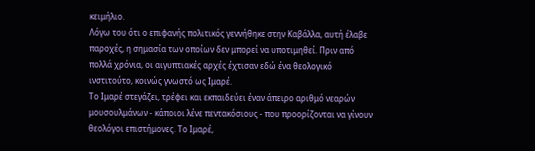κειμήλιο.
Λόγω του ότι ο επιφανής πολιτικός γεννήθηκε στην Καβάλλα, αυτή έλαβε παροχές, η σημασία των οποίων δεν μπορεί να υποτιμηθεί. Πριν από πολλά χρόνια, οι αιγυπτιακές αρχές έχτισαν εδώ ένα θεολογικό ινστιτούτο, κοινώς γνωστό ως Ιμαρέ.
Το Ιμαρέ στεγάζει, τρέφει και εκπαιδεύει έναν άπειρο αριθμό νεαρών μουσουλμάνων - κάποιοι λένε πεντακόσιους - που προορίζονται να γίνουν θεολόγοι επιστήμονες. Το Ιμαρέ,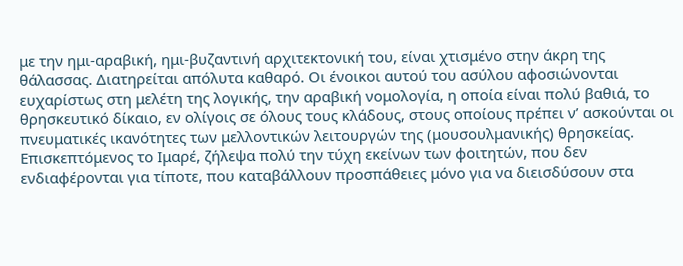με την ημι-αραβική, ημι-βυζαντινή αρχιτεκτονική του, είναι χτισμένο στην άκρη της θάλασσας. Διατηρείται απόλυτα καθαρό. Οι ένοικοι αυτού του ασύλου αφοσιώνονται ευχαρίστως στη μελέτη της λογικής, την αραβική νομολογία, η οποία είναι πολύ βαθιά, το θρησκευτικό δίκαιο, εν ολίγοις σε όλους τους κλάδους, στους οποίους πρέπει ν’ ασκούνται οι πνευματικές ικανότητες των μελλοντικών λειτουργών της (μουσουλμανικής) θρησκείας.
Επισκεπτόμενος το Ιμαρέ, ζήλεψα πολύ την τύχη εκείνων των φοιτητών, που δεν ενδιαφέρονται για τίποτε, που καταβάλλουν προσπάθειες μόνο για να διεισδύσουν στα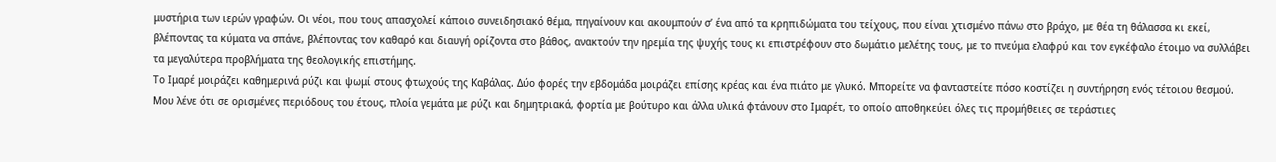μυστήρια των ιερών γραφών. Οι νέοι, που τους απασχολεί κάποιο συνειδησιακό θέμα, πηγαίνουν και ακουμπούν σ’ ένα από τα κρηπιδώματα του τείχους, που είναι χτισμένο πάνω στο βράχο, με θέα τη θάλασσα κι εκεί, βλέποντας τα κύματα να σπάνε, βλέποντας τον καθαρό και διαυγή ορίζοντα στο βάθος, ανακτούν την ηρεμία της ψυχής τους κι επιστρέφουν στο δωμάτιο μελέτης τους, με το πνεύμα ελαφρύ και τον εγκέφαλο έτοιμο να συλλάβει τα μεγαλύτερα προβλήματα της θεολογικής επιστήμης.
Το Ιμαρέ μοιράζει καθημερινά ρύζι και ψωμί στους φτωχούς της Καβάλας. Δύο φορές την εβδομάδα μοιράζει επίσης κρέας και ένα πιάτο με γλυκό. Μπορείτε να φανταστείτε πόσο κοστίζει η συντήρηση ενός τέτοιου θεσμού.
Μου λένε ότι σε ορισμένες περιόδους του έτους, πλοία γεμάτα με ρύζι και δημητριακά, φορτία με βούτυρο και άλλα υλικά φτάνουν στο Ιμαρέτ, το οποίο αποθηκεύει όλες τις προμήθειες σε τεράστιες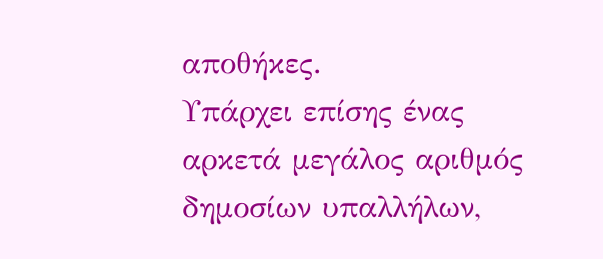αποθήκες.
Υπάρχει επίσης ένας αρκετά μεγάλος αριθμός δημοσίων υπαλλήλων,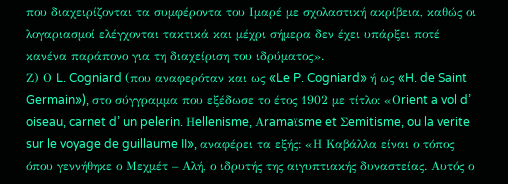που διαχειρίζονται τα συμφέροντα του Ιμαρέ με σχολαστική ακρίβεια, καθώς οι λογαριασμοί ελέγχονται τακτικά και μέχρι σήμερα δεν έχει υπάρξει ποτέ κανένα παράπονο για τη διαχείριση του ιδρύματος».
Ζ) Ο L. Cogniard (που αναφερόταν και ως «Le P. Cogniard» ή ως «H. de Saint Germain»), στο σύγγραμμα που εξέδωσε το έτος 1902 με τίτλο: «Οrient a vol d’ oiseau, carnet d’ un pelerin. Ηellenisme, Αramaϊsme et Σemitisme, ou la verite sur le voyage de guillaume II», αναφέρει τα εξής: «Η Καβάλλα είναι ο τόπος όπου γεννήθηκε ο Μεχμέτ – Αλή, ο ιδρυτής της αιγυπτιακής δυναστείας. Αυτός ο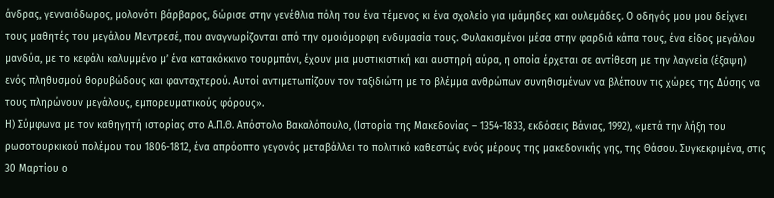άνδρας, γενναιόδωρος, μολονότι βάρβαρος, δώρισε στην γενέθλια πόλη του ένα τέμενος κι ένα σχολείο για ιμάμηδες και ουλεμάδες. Ο οδηγός μου μου δείχνει τους μαθητές του μεγάλου Μεντρεσέ, που αναγνωρίζονται από την ομοιόμορφη ενδυμασία τους. Φυλακισμένοι μέσα στην φαρδιά κάπα τους, ένα είδος μεγάλου μανδύα, με το κεφάλι καλυμμένο μ’ ένα κατακόκκινο τουρμπάνι, έχουν μια μυστικιστική και αυστηρή αύρα, η οποία έρχεται σε αντίθεση με την λαγνεία (έξαψη) ενός πληθυσμού θορυβώδους και φανταχτερού. Αυτοί αντιμετωπίζουν τον ταξιδιώτη με το βλέμμα ανθρώπων συνηθισμένων να βλέπουν τις χώρες της Δύσης να τους πληρώνουν μεγάλους, εμπορευματικούς φόρους».
Η) Σύμφωνα με τον καθηγητή ιστορίας στο Α.Π.Θ. Απόστολο Βακαλόπουλο, (Ιστορία της Μακεδονίας – 1354-1833, εκδόσεις Βάνιας, 1992), «μετά την λήξη του ρωσοτουρκικού πολέμου του 1806-1812, ένα απρόοπτο γεγονός μεταβάλλει το πολιτικό καθεστώς ενός μέρους της μακεδονικής γης, της Θάσου. Συγκεκριμένα, στις 30 Μαρτίου ο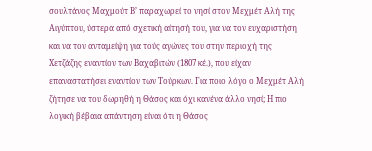σουλτάνος Μαχμούτ Β’ παραχωρεί το νησί στον Μεχμέτ Αλή της Αιγύπτου, ύστερα από σχετική αίτησή του, για να τον ευχαριστήση και να τον ανταμείψη για τούς αγώνες του στην περιοχή της Χετζάζης εναντίον των Βαχαβιτών (1807 κέ.), που είχαν επαναστατήσει εναντίον των Τούρκων. Για ποιο λόγο ο Μεχμέτ Αλή ζήτησε να του δωρηθή η Θάσος και όχι κανένα άλλο νησί; Η πιο λογική βέβαια απάντηση είναι ότι η Θάσος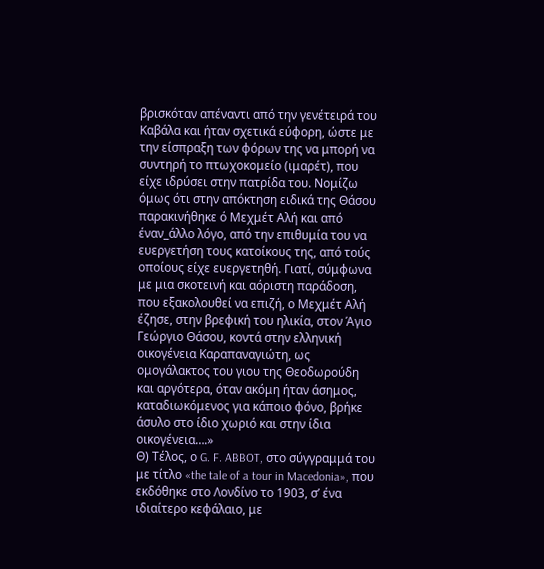βρισκόταν απέναντι από την γενέτειρά του Καβάλα και ήταν σχετικά εύφορη, ώστε με την είσπραξη των φόρων της να μπορή να συντηρή το πτωχοκομείο (ιμαρέτ), που είχε ιδρύσει στην πατρίδα του. Νομίζω όμως ότι στην απόκτηση ειδικά της Θάσου παρακινήθηκε ό Μεχμέτ Αλή και από έναν_άλλο λόγο, από την επιθυμία του να ευεργετήση τους κατοίκους της, από τούς οποίους είχε ευεργετηθή. Γιατί, σύμφωνα με μια σκοτεινή και αόριστη παράδοση, που εξακολουθεί να επιζή, ο Μεχμέτ Αλή έζησε, στην βρεφική του ηλικία, στον Άγιο Γεώργιο Θάσου, κοντά στην ελληνική οικογένεια Καραπαναγιώτη, ως ομογάλακτος του γιου της Θεοδωρούδη και αργότερα, όταν ακόμη ήταν άσημος, καταδιωκόμενος για κάποιο φόνο, βρήκε άσυλο στο ίδιο χωριό και στην ίδια οικογένεια….»
Θ) Τέλος, ο G. F. ABBOT, στο σύγγραμμά του με τίτλο «the tale of a tour in Macedonia», που εκδόθηκε στο Λονδίνο το 1903, σ’ ένα ιδιαίτερο κεφάλαιο, με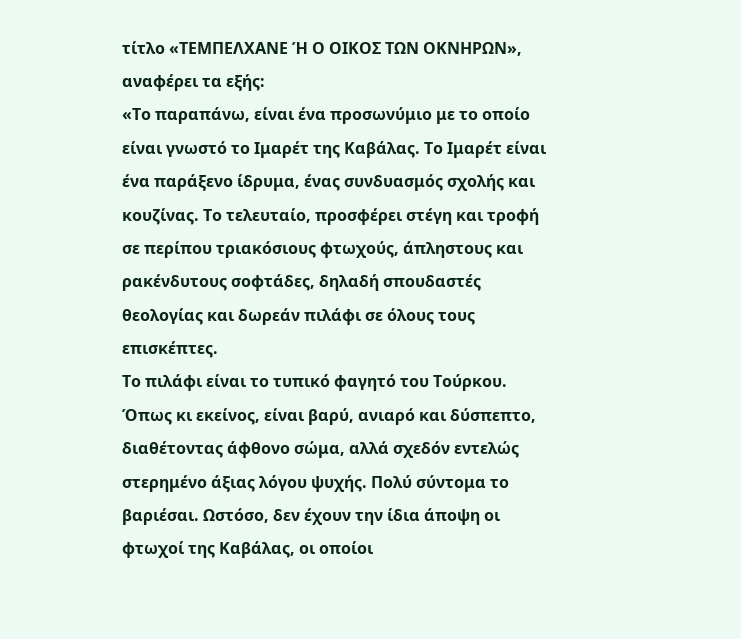τίτλο «ΤΕΜΠΕΛΧΑΝΕ Ή Ο ΟΙΚΟΣ ΤΩΝ ΟΚΝΗΡΩΝ», αναφέρει τα εξής:
«Το παραπάνω, είναι ένα προσωνύμιο με το οποίο είναι γνωστό το Ιμαρέτ της Καβάλας. Το Ιμαρέτ είναι ένα παράξενο ίδρυμα, ένας συνδυασμός σχολής και κουζίνας. Το τελευταίο, προσφέρει στέγη και τροφή σε περίπου τριακόσιους φτωχούς, άπληστους και ρακένδυτους σοφτάδες, δηλαδή σπουδαστές θεολογίας και δωρεάν πιλάφι σε όλους τους επισκέπτες.
Το πιλάφι είναι το τυπικό φαγητό του Τούρκου. Όπως κι εκείνος, είναι βαρύ, ανιαρό και δύσπεπτο, διαθέτοντας άφθονο σώμα, αλλά σχεδόν εντελώς στερημένο άξιας λόγου ψυχής. Πολύ σύντομα το βαριέσαι. Ωστόσο, δεν έχουν την ίδια άποψη οι φτωχοί της Καβάλας, οι οποίοι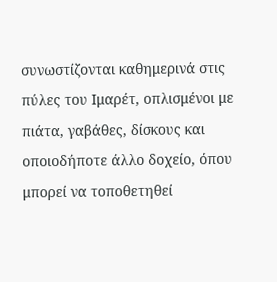συνωστίζονται καθημερινά στις πύλες του Ιμαρέτ, οπλισμένοι με πιάτα, γαβάθες, δίσκους και οποιοδήποτε άλλο δοχείο, όπου μπορεί να τοποθετηθεί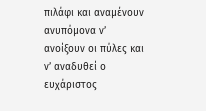πιλάφι και αναμένουν ανυπόμονα ν’ ανοίξουν οι πύλες και ν’ αναδυθεί ο ευχάριστος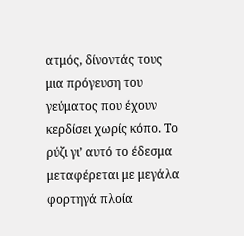ατμός, δίνοντάς τους μια πρόγευση του γεύματος που έχουν κερδίσει χωρίς κόπο. Το ρύζι γι’ αυτό το έδεσμα μεταφέρεται με μεγάλα φορτηγά πλοία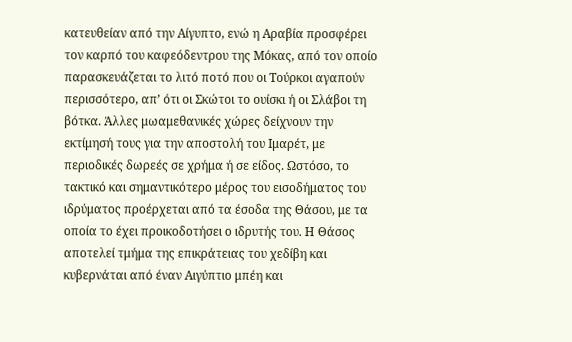κατευθείαν από την Αίγυπτο, ενώ η Αραβία προσφέρει τον καρπό του καφεόδεντρου της Μόκας, από τον οποίο παρασκευάζεται το λιτό ποτό που οι Τούρκοι αγαπούν περισσότερο, απ’ ότι οι Σκώτοι το ουίσκι ή οι Σλάβοι τη βότκα. Άλλες μωαμεθανικές χώρες δείχνουν την εκτίμησή τους για την αποστολή του Ιμαρέτ, με περιοδικές δωρεές σε χρήμα ή σε είδος. Ωστόσο, το τακτικό και σημαντικότερο μέρος του εισοδήματος του ιδρύματος προέρχεται από τα έσοδα της Θάσου, με τα οποία το έχει προικοδοτήσει ο ιδρυτής του. Η Θάσος αποτελεί τμήμα της επικράτειας του χεδίβη και κυβερνάται από έναν Αιγύπτιο μπέη και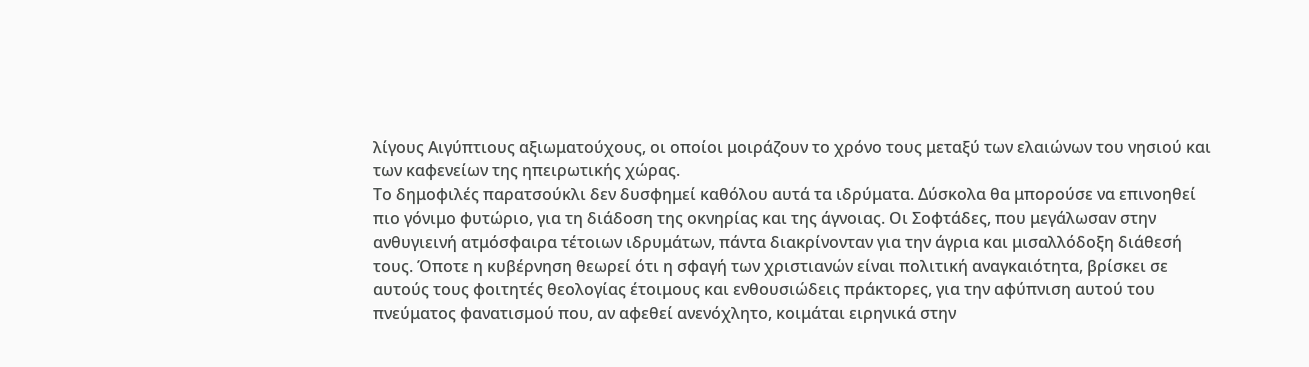λίγους Αιγύπτιους αξιωματούχους, οι οποίοι μοιράζουν το χρόνο τους μεταξύ των ελαιώνων του νησιού και των καφενείων της ηπειρωτικής χώρας.
Το δημοφιλές παρατσούκλι δεν δυσφημεί καθόλου αυτά τα ιδρύματα. Δύσκολα θα μπορούσε να επινοηθεί πιο γόνιμο φυτώριο, για τη διάδοση της οκνηρίας και της άγνοιας. Οι Σοφτάδες, που μεγάλωσαν στην ανθυγιεινή ατμόσφαιρα τέτοιων ιδρυμάτων, πάντα διακρίνονταν για την άγρια και μισαλλόδοξη διάθεσή τους. Όποτε η κυβέρνηση θεωρεί ότι η σφαγή των χριστιανών είναι πολιτική αναγκαιότητα, βρίσκει σε αυτούς τους φοιτητές θεολογίας έτοιμους και ενθουσιώδεις πράκτορες, για την αφύπνιση αυτού του πνεύματος φανατισμού που, αν αφεθεί ανενόχλητο, κοιμάται ειρηνικά στην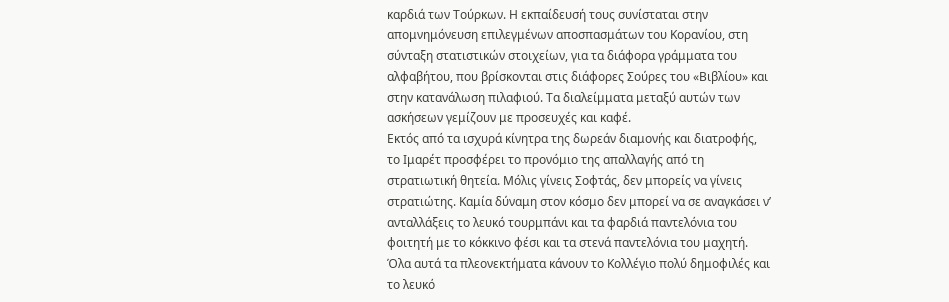καρδιά των Τούρκων. Η εκπαίδευσή τους συνίσταται στην απομνημόνευση επιλεγμένων αποσπασμάτων του Κορανίου, στη σύνταξη στατιστικών στοιχείων, για τα διάφορα γράμματα του αλφαβήτου, που βρίσκονται στις διάφορες Σούρες του «Βιβλίου» και στην κατανάλωση πιλαφιού. Τα διαλείμματα μεταξύ αυτών των ασκήσεων γεμίζουν με προσευχές και καφέ.
Εκτός από τα ισχυρά κίνητρα της δωρεάν διαμονής και διατροφής, το Ιμαρέτ προσφέρει το προνόμιο της απαλλαγής από τη στρατιωτική θητεία. Μόλις γίνεις Σοφτάς, δεν μπορείς να γίνεις στρατιώτης. Καμία δύναμη στον κόσμο δεν μπορεί να σε αναγκάσει ν’ ανταλλάξεις το λευκό τουρμπάνι και τα φαρδιά παντελόνια του φοιτητή με το κόκκινο φέσι και τα στενά παντελόνια του μαχητή. Όλα αυτά τα πλεονεκτήματα κάνουν το Κολλέγιο πολύ δημοφιλές και το λευκό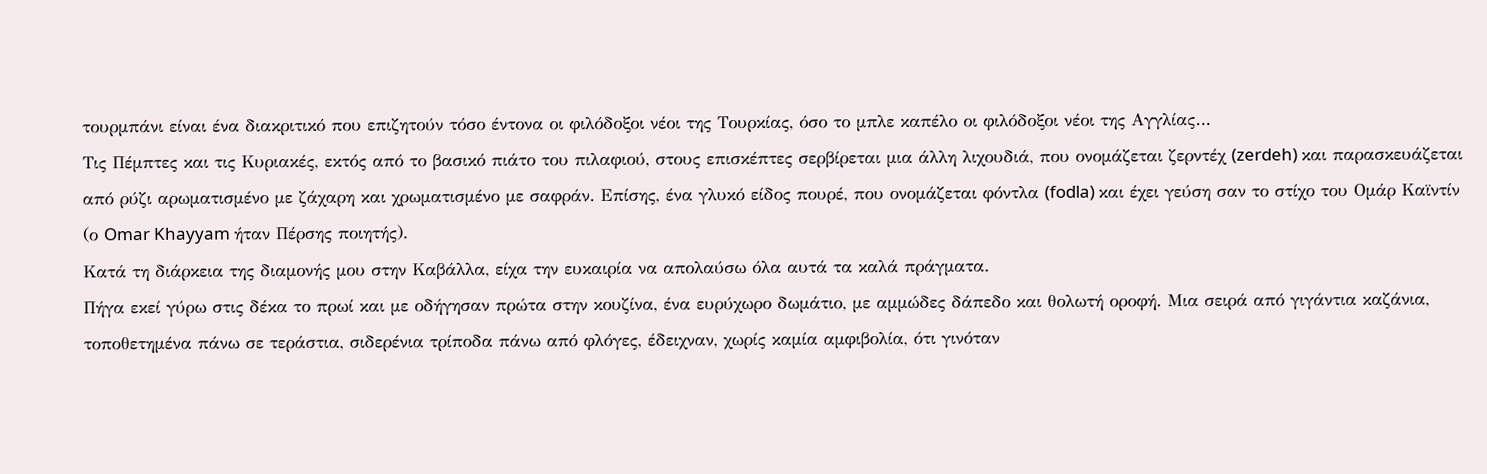τουρμπάνι είναι ένα διακριτικό που επιζητούν τόσο έντονα οι φιλόδοξοι νέοι της Τουρκίας, όσο το μπλε καπέλο οι φιλόδοξοι νέοι της Αγγλίας…
Τις Πέμπτες και τις Κυριακές, εκτός από το βασικό πιάτο του πιλαφιού, στους επισκέπτες σερβίρεται μια άλλη λιχουδιά, που ονομάζεται ζερντέχ (zerdeh) και παρασκευάζεται από ρύζι αρωματισμένο με ζάχαρη και χρωματισμένο με σαφράν. Επίσης, ένα γλυκό είδος πουρέ, που ονομάζεται φόντλα (fodla) και έχει γεύση σαν το στίχο του Ομάρ Καϊντίν (ο Omar Khayyam ήταν Πέρσης ποιητής).
Κατά τη διάρκεια της διαμονής μου στην Καβάλλα, είχα την ευκαιρία να απολαύσω όλα αυτά τα καλά πράγματα.
Πήγα εκεί γύρω στις δέκα το πρωί και με οδήγησαν πρώτα στην κουζίνα, ένα ευρύχωρο δωμάτιο, με αμμώδες δάπεδο και θολωτή οροφή. Μια σειρά από γιγάντια καζάνια, τοποθετημένα πάνω σε τεράστια, σιδερένια τρίποδα πάνω από φλόγες, έδειχναν, χωρίς καμία αμφιβολία, ότι γινόταν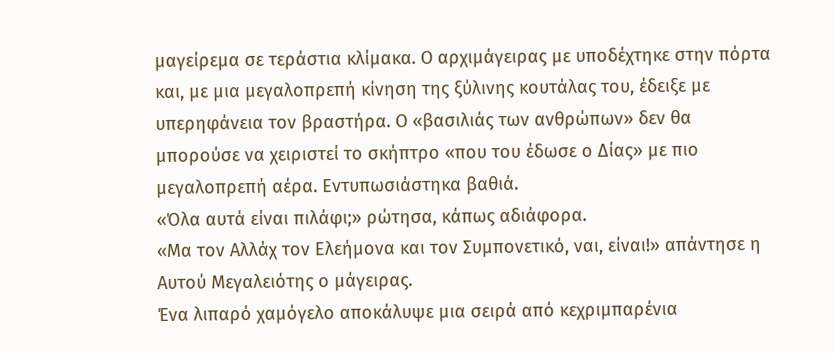μαγείρεμα σε τεράστια κλίμακα. Ο αρχιμάγειρας με υποδέχτηκε στην πόρτα και, με μια μεγαλοπρεπή κίνηση της ξύλινης κουτάλας του, έδειξε με υπερηφάνεια τον βραστήρα. Ο «βασιλιάς των ανθρώπων» δεν θα μπορούσε να χειριστεί το σκήπτρο «που του έδωσε ο Δίας» με πιο μεγαλοπρεπή αέρα. Εντυπωσιάστηκα βαθιά.
«Όλα αυτά είναι πιλάφι;» ρώτησα, κάπως αδιάφορα.
«Μα τον Αλλάχ τον Ελεήμονα και τον Συμπονετικό, ναι, είναι!» απάντησε η Αυτού Μεγαλειότης ο μάγειρας.
Ένα λιπαρό χαμόγελο αποκάλυψε μια σειρά από κεχριμπαρένια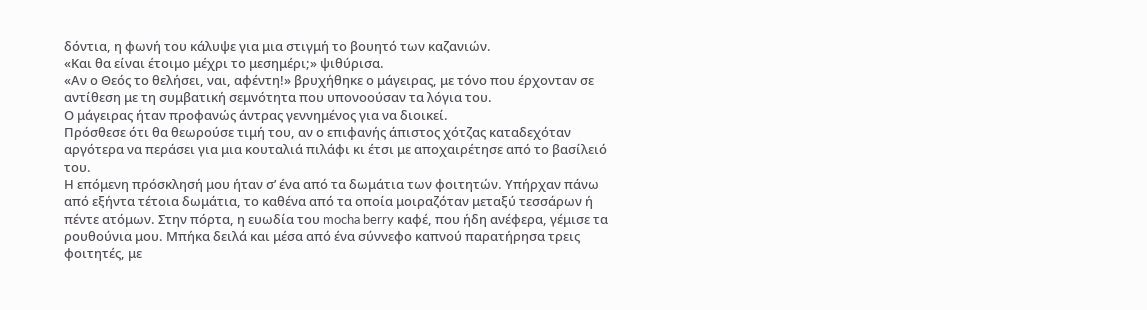δόντια, η φωνή του κάλυψε για μια στιγμή το βουητό των καζανιών.
«Και θα είναι έτοιμο μέχρι το μεσημέρι;» ψιθύρισα.
«Αν ο Θεός το θελήσει, ναι, αφέντη!» βρυχήθηκε ο μάγειρας, με τόνο που έρχονταν σε αντίθεση με τη συμβατική σεμνότητα που υπονοούσαν τα λόγια του.
Ο μάγειρας ήταν προφανώς άντρας γεννημένος για να διοικεί.
Πρόσθεσε ότι θα θεωρούσε τιμή του, αν ο επιφανής άπιστος χότζας καταδεχόταν αργότερα να περάσει για μια κουταλιά πιλάφι κι έτσι με αποχαιρέτησε από το βασίλειό του.
Η επόμενη πρόσκλησή μου ήταν σ’ ένα από τα δωμάτια των φοιτητών. Υπήρχαν πάνω από εξήντα τέτοια δωμάτια, το καθένα από τα οποία μοιραζόταν μεταξύ τεσσάρων ή πέντε ατόμων. Στην πόρτα, η ευωδία του mocha berry καφέ, που ήδη ανέφερα, γέμισε τα ρουθούνια μου. Μπήκα δειλά και μέσα από ένα σύννεφο καπνού παρατήρησα τρεις φοιτητές, με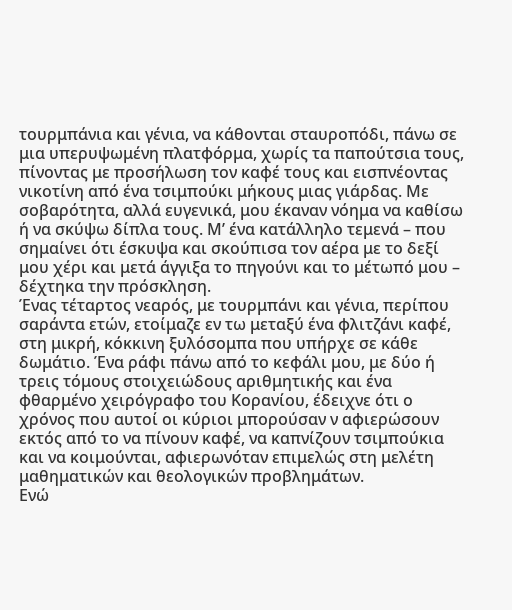τουρμπάνια και γένια, να κάθονται σταυροπόδι, πάνω σε μια υπερυψωμένη πλατφόρμα, χωρίς τα παπούτσια τους, πίνοντας με προσήλωση τον καφέ τους και εισπνέοντας νικοτίνη από ένα τσιμπούκι μήκους μιας γιάρδας. Με σοβαρότητα, αλλά ευγενικά, μου έκαναν νόημα να καθίσω ή να σκύψω δίπλα τους. Μ’ ένα κατάλληλο τεμενά – που σημαίνει ότι έσκυψα και σκούπισα τον αέρα με το δεξί μου χέρι και μετά άγγιξα το πηγούνι και το μέτωπό μου – δέχτηκα την πρόσκληση.
Ένας τέταρτος νεαρός, με τουρμπάνι και γένια, περίπου σαράντα ετών, ετοίμαζε εν τω μεταξύ ένα φλιτζάνι καφέ, στη μικρή, κόκκινη ξυλόσομπα που υπήρχε σε κάθε δωμάτιο. Ένα ράφι πάνω από το κεφάλι μου, με δύο ή τρεις τόμους στοιχειώδους αριθμητικής και ένα φθαρμένο χειρόγραφο του Κορανίου, έδειχνε ότι ο χρόνος που αυτοί οι κύριοι μπορούσαν ν αφιερώσουν εκτός από το να πίνουν καφέ, να καπνίζουν τσιμπούκια και να κοιμούνται, αφιερωνόταν επιμελώς στη μελέτη μαθηματικών και θεολογικών προβλημάτων.
Ενώ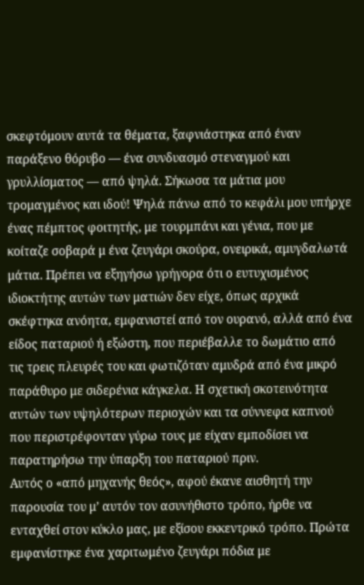σκεφτόμουν αυτά τα θέματα, ξαφνιάστηκα από έναν παράξενο θόρυβο — ένα συνδυασμό στεναγμού και γρυλλίσματος — από ψηλά. Σήκωσα τα μάτια μου τρομαγμένος και ιδού! Ψηλά πάνω από το κεφάλι μου υπήρχε ένας πέμπτος φοιτητής, με τουρμπάνι και γένια, που με κοίταζε σοβαρά μ ένα ζευγάρι σκούρα, ονειρικά, αμυγδαλωτά μάτια. Πρέπει να εξηγήσω γρήγορα ότι ο ευτυχισμένος ιδιοκτήτης αυτών των ματιών δεν είχε, όπως αρχικά σκέφτηκα ανόητα, εμφανιστεί από τον ουρανό, αλλά από ένα είδος παταριού ή εξώστη, που περιέβαλλε το δωμάτιο από τις τρεις πλευρές του και φωτιζόταν αμυδρά από ένα μικρό παράθυρο με σιδερένια κάγκελα. Η σχετική σκοτεινότητα αυτών των υψηλότερων περιοχών και τα σύννεφα καπνού που περιστρέφονταν γύρω τους με είχαν εμποδίσει να παρατηρήσω την ύπαρξη του παταριού πριν.
Αυτός ο «από μηχανής θεός», αφού έκανε αισθητή την παρουσία του μ’ αυτόν τον ασυνήθιστο τρόπο, ήρθε να ενταχθεί στον κύκλο μας, με εξίσου εκκεντρικό τρόπο. Πρώτα εμφανίστηκε ένα χαριτωμένο ζευγάρι πόδια με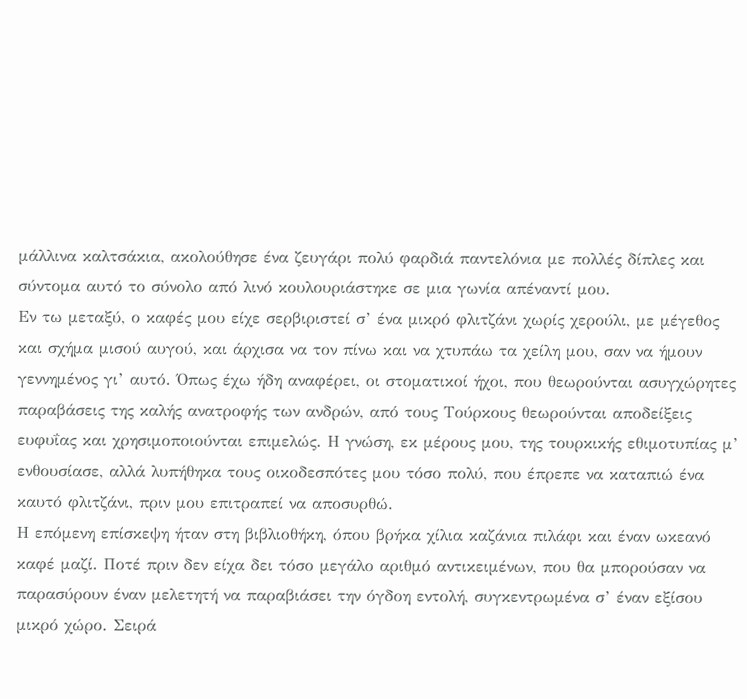μάλλινα καλτσάκια, ακολούθησε ένα ζευγάρι πολύ φαρδιά παντελόνια με πολλές δίπλες και σύντομα αυτό το σύνολο από λινό κουλουριάστηκε σε μια γωνία απέναντί μου.
Εν τω μεταξύ, ο καφές μου είχε σερβιριστεί σ’ ένα μικρό φλιτζάνι χωρίς χερούλι, με μέγεθος και σχήμα μισού αυγού, και άρχισα να τον πίνω και να χτυπάω τα χείλη μου, σαν να ήμουν γεννημένος γι’ αυτό. Όπως έχω ήδη αναφέρει, οι στοματικοί ήχοι, που θεωρούνται ασυγχώρητες παραβάσεις της καλής ανατροφής των ανδρών, από τους Τούρκους θεωρούνται αποδείξεις ευφυΐας και χρησιμοποιούνται επιμελώς. Η γνώση, εκ μέρους μου, της τουρκικής εθιμοτυπίας μ’ ενθουσίασε, αλλά λυπήθηκα τους οικοδεσπότες μου τόσο πολύ, που έπρεπε να καταπιώ ένα καυτό φλιτζάνι, πριν μου επιτραπεί να αποσυρθώ.
Η επόμενη επίσκεψη ήταν στη βιβλιοθήκη, όπου βρήκα χίλια καζάνια πιλάφι και έναν ωκεανό καφέ μαζί. Ποτέ πριν δεν είχα δει τόσο μεγάλο αριθμό αντικειμένων, που θα μπορούσαν να παρασύρουν έναν μελετητή να παραβιάσει την όγδοη εντολή, συγκεντρωμένα σ’ έναν εξίσου μικρό χώρο. Σειρά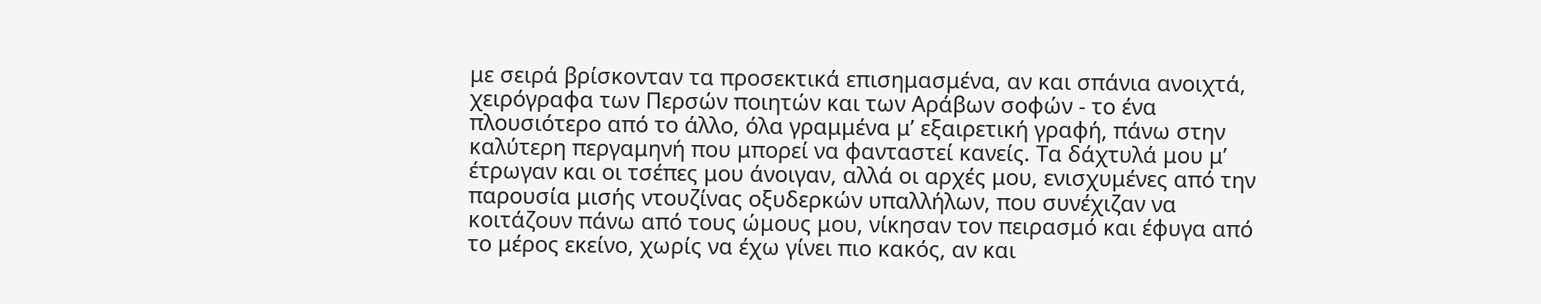με σειρά βρίσκονταν τα προσεκτικά επισημασμένα, αν και σπάνια ανοιχτά, χειρόγραφα των Περσών ποιητών και των Αράβων σοφών - το ένα πλουσιότερο από το άλλο, όλα γραμμένα μ’ εξαιρετική γραφή, πάνω στην καλύτερη περγαμηνή που μπορεί να φανταστεί κανείς. Τα δάχτυλά μου μ’ έτρωγαν και οι τσέπες μου άνοιγαν, αλλά οι αρχές μου, ενισχυμένες από την παρουσία μισής ντουζίνας οξυδερκών υπαλλήλων, που συνέχιζαν να κοιτάζουν πάνω από τους ώμους μου, νίκησαν τον πειρασμό και έφυγα από το μέρος εκείνο, χωρίς να έχω γίνει πιο κακός, αν και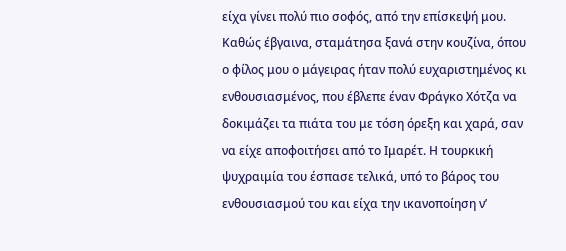είχα γίνει πολύ πιο σοφός, από την επίσκεψή μου.
Καθώς έβγαινα, σταμάτησα ξανά στην κουζίνα, όπου ο φίλος μου ο μάγειρας ήταν πολύ ευχαριστημένος κι ενθουσιασμένος, που έβλεπε έναν Φράγκο Χότζα να δοκιμάζει τα πιάτα του με τόση όρεξη και χαρά, σαν να είχε αποφοιτήσει από το Ιμαρέτ. Η τουρκική ψυχραιμία του έσπασε τελικά, υπό το βάρος του ενθουσιασμού του και είχα την ικανοποίηση ν’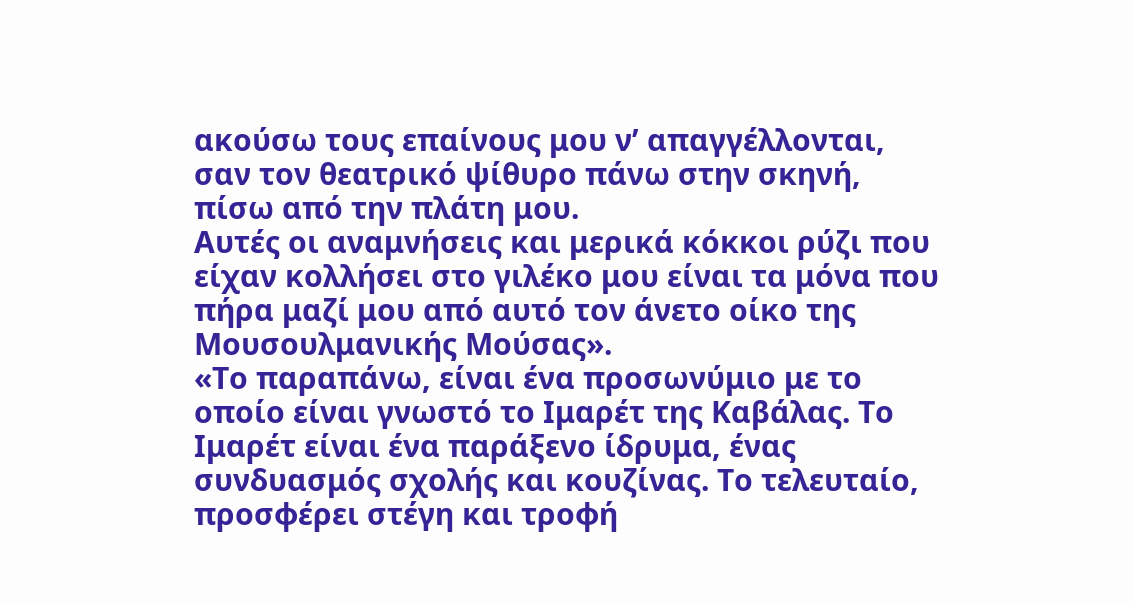ακούσω τους επαίνους μου ν’ απαγγέλλονται, σαν τον θεατρικό ψίθυρο πάνω στην σκηνή, πίσω από την πλάτη μου.
Αυτές οι αναμνήσεις και μερικά κόκκοι ρύζι που είχαν κολλήσει στο γιλέκο μου είναι τα μόνα που πήρα μαζί μου από αυτό τον άνετο οίκο της Μουσουλμανικής Μούσας».
«Το παραπάνω, είναι ένα προσωνύμιο με το οποίο είναι γνωστό το Ιμαρέτ της Καβάλας. Το Ιμαρέτ είναι ένα παράξενο ίδρυμα, ένας συνδυασμός σχολής και κουζίνας. Το τελευταίο, προσφέρει στέγη και τροφή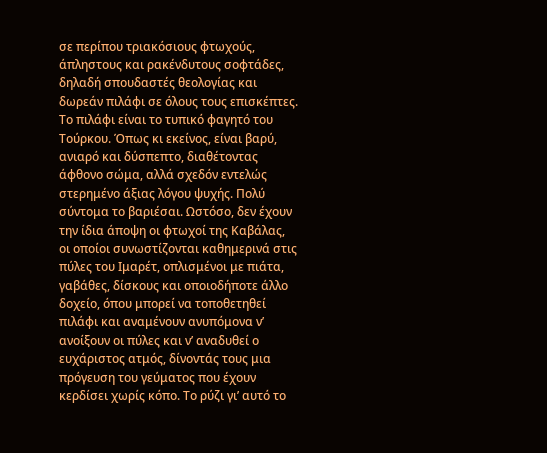σε περίπου τριακόσιους φτωχούς, άπληστους και ρακένδυτους σοφτάδες, δηλαδή σπουδαστές θεολογίας και δωρεάν πιλάφι σε όλους τους επισκέπτες.
Το πιλάφι είναι το τυπικό φαγητό του Τούρκου. Όπως κι εκείνος, είναι βαρύ, ανιαρό και δύσπεπτο, διαθέτοντας άφθονο σώμα, αλλά σχεδόν εντελώς στερημένο άξιας λόγου ψυχής. Πολύ σύντομα το βαριέσαι. Ωστόσο, δεν έχουν την ίδια άποψη οι φτωχοί της Καβάλας, οι οποίοι συνωστίζονται καθημερινά στις πύλες του Ιμαρέτ, οπλισμένοι με πιάτα, γαβάθες, δίσκους και οποιοδήποτε άλλο δοχείο, όπου μπορεί να τοποθετηθεί πιλάφι και αναμένουν ανυπόμονα ν’ ανοίξουν οι πύλες και ν’ αναδυθεί ο ευχάριστος ατμός, δίνοντάς τους μια πρόγευση του γεύματος που έχουν κερδίσει χωρίς κόπο. Το ρύζι γι’ αυτό το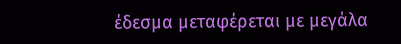έδεσμα μεταφέρεται με μεγάλα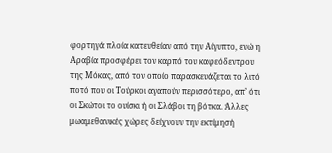φορτηγά πλοία κατευθείαν από την Αίγυπτο, ενώ η Αραβία προσφέρει τον καρπό του καφεόδεντρου της Μόκας, από τον οποίο παρασκευάζεται το λιτό ποτό που οι Τούρκοι αγαπούν περισσότερο, απ’ ότι οι Σκώτοι το ουίσκι ή οι Σλάβοι τη βότκα. Άλλες μωαμεθανικές χώρες δείχνουν την εκτίμησή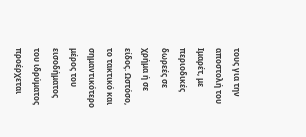τους για την αποστολή του Ιμαρέτ, με περιοδικές δωρεές σε χρήμα ή σε είδος. Ωστόσο, το τακτικό και σημαντικότερο μέρος του εισοδήματος του ιδρύματος προέρχεται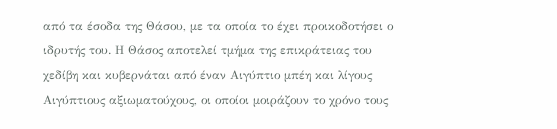από τα έσοδα της Θάσου, με τα οποία το έχει προικοδοτήσει ο ιδρυτής του. Η Θάσος αποτελεί τμήμα της επικράτειας του χεδίβη και κυβερνάται από έναν Αιγύπτιο μπέη και λίγους Αιγύπτιους αξιωματούχους, οι οποίοι μοιράζουν το χρόνο τους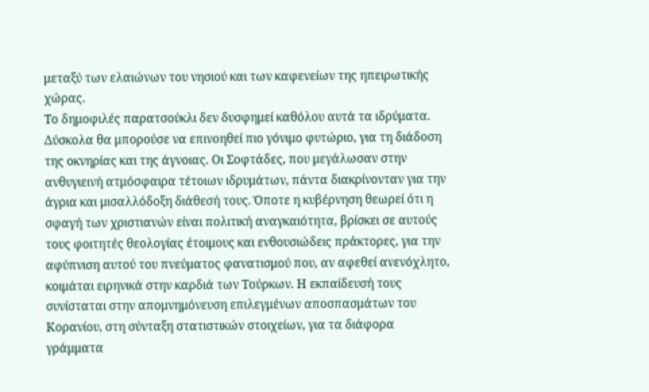μεταξύ των ελαιώνων του νησιού και των καφενείων της ηπειρωτικής χώρας.
Το δημοφιλές παρατσούκλι δεν δυσφημεί καθόλου αυτά τα ιδρύματα. Δύσκολα θα μπορούσε να επινοηθεί πιο γόνιμο φυτώριο, για τη διάδοση της οκνηρίας και της άγνοιας. Οι Σοφτάδες, που μεγάλωσαν στην ανθυγιεινή ατμόσφαιρα τέτοιων ιδρυμάτων, πάντα διακρίνονταν για την άγρια και μισαλλόδοξη διάθεσή τους. Όποτε η κυβέρνηση θεωρεί ότι η σφαγή των χριστιανών είναι πολιτική αναγκαιότητα, βρίσκει σε αυτούς τους φοιτητές θεολογίας έτοιμους και ενθουσιώδεις πράκτορες, για την αφύπνιση αυτού του πνεύματος φανατισμού που, αν αφεθεί ανενόχλητο, κοιμάται ειρηνικά στην καρδιά των Τούρκων. Η εκπαίδευσή τους συνίσταται στην απομνημόνευση επιλεγμένων αποσπασμάτων του Κορανίου, στη σύνταξη στατιστικών στοιχείων, για τα διάφορα γράμματα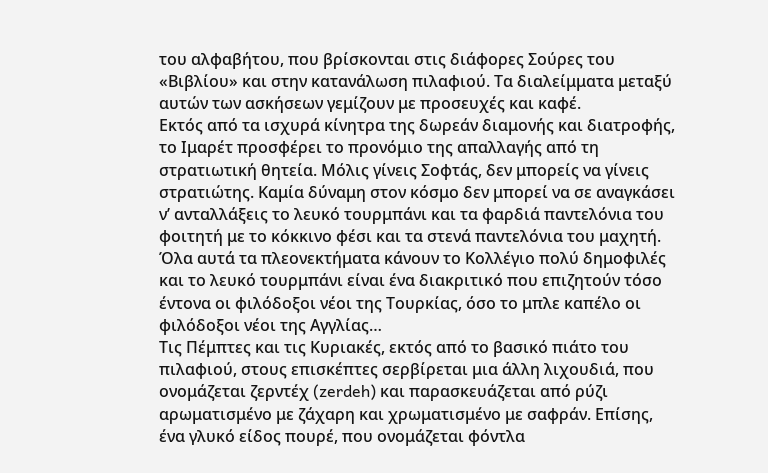του αλφαβήτου, που βρίσκονται στις διάφορες Σούρες του «Βιβλίου» και στην κατανάλωση πιλαφιού. Τα διαλείμματα μεταξύ αυτών των ασκήσεων γεμίζουν με προσευχές και καφέ.
Εκτός από τα ισχυρά κίνητρα της δωρεάν διαμονής και διατροφής, το Ιμαρέτ προσφέρει το προνόμιο της απαλλαγής από τη στρατιωτική θητεία. Μόλις γίνεις Σοφτάς, δεν μπορείς να γίνεις στρατιώτης. Καμία δύναμη στον κόσμο δεν μπορεί να σε αναγκάσει ν’ ανταλλάξεις το λευκό τουρμπάνι και τα φαρδιά παντελόνια του φοιτητή με το κόκκινο φέσι και τα στενά παντελόνια του μαχητή. Όλα αυτά τα πλεονεκτήματα κάνουν το Κολλέγιο πολύ δημοφιλές και το λευκό τουρμπάνι είναι ένα διακριτικό που επιζητούν τόσο έντονα οι φιλόδοξοι νέοι της Τουρκίας, όσο το μπλε καπέλο οι φιλόδοξοι νέοι της Αγγλίας…
Τις Πέμπτες και τις Κυριακές, εκτός από το βασικό πιάτο του πιλαφιού, στους επισκέπτες σερβίρεται μια άλλη λιχουδιά, που ονομάζεται ζερντέχ (zerdeh) και παρασκευάζεται από ρύζι αρωματισμένο με ζάχαρη και χρωματισμένο με σαφράν. Επίσης, ένα γλυκό είδος πουρέ, που ονομάζεται φόντλα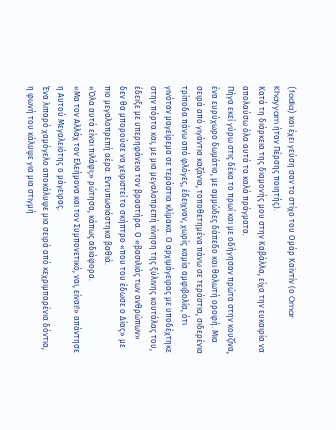(fodla) και έχει γεύση σαν το στίχο του Ομάρ Καϊντίν (ο Omar Khayyam ήταν Πέρσης ποιητής).
Κατά τη διάρκεια της διαμονής μου στην Καβάλλα, είχα την ευκαιρία να απολαύσω όλα αυτά τα καλά πράγματα.
Πήγα εκεί γύρω στις δέκα το πρωί και με οδήγησαν πρώτα στην κουζίνα, ένα ευρύχωρο δωμάτιο, με αμμώδες δάπεδο και θολωτή οροφή. Μια σειρά από γιγάντια καζάνια, τοποθετημένα πάνω σε τεράστια, σιδερένια τρίποδα πάνω από φλόγες, έδειχναν, χωρίς καμία αμφιβολία, ότι γινόταν μαγείρεμα σε τεράστια κλίμακα. Ο αρχιμάγειρας με υποδέχτηκε στην πόρτα και, με μια μεγαλοπρεπή κίνηση της ξύλινης κουτάλας του, έδειξε με υπερηφάνεια τον βραστήρα. Ο «βασιλιάς των ανθρώπων» δεν θα μπορούσε να χειριστεί το σκήπτρο «που του έδωσε ο Δίας» με πιο μεγαλοπρεπή αέρα. Εντυπωσιάστηκα βαθιά.
«Όλα αυτά είναι πιλάφι;» ρώτησα, κάπως αδιάφορα.
«Μα τον Αλλάχ τον Ελεήμονα και τον Συμπονετικό, ναι, είναι!» απάντησε η Αυτού Μεγαλειότης ο μάγειρας.
Ένα λιπαρό χαμόγελο αποκάλυψε μια σειρά από κεχριμπαρένια δόντια, η φωνή του κάλυψε για μια στιγμή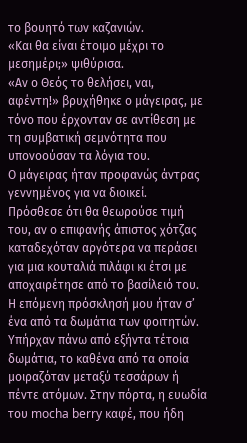το βουητό των καζανιών.
«Και θα είναι έτοιμο μέχρι το μεσημέρι;» ψιθύρισα.
«Αν ο Θεός το θελήσει, ναι, αφέντη!» βρυχήθηκε ο μάγειρας, με τόνο που έρχονταν σε αντίθεση με τη συμβατική σεμνότητα που υπονοούσαν τα λόγια του.
Ο μάγειρας ήταν προφανώς άντρας γεννημένος για να διοικεί.
Πρόσθεσε ότι θα θεωρούσε τιμή του, αν ο επιφανής άπιστος χότζας καταδεχόταν αργότερα να περάσει για μια κουταλιά πιλάφι κι έτσι με αποχαιρέτησε από το βασίλειό του.
Η επόμενη πρόσκλησή μου ήταν σ’ ένα από τα δωμάτια των φοιτητών. Υπήρχαν πάνω από εξήντα τέτοια δωμάτια, το καθένα από τα οποία μοιραζόταν μεταξύ τεσσάρων ή πέντε ατόμων. Στην πόρτα, η ευωδία του mocha berry καφέ, που ήδη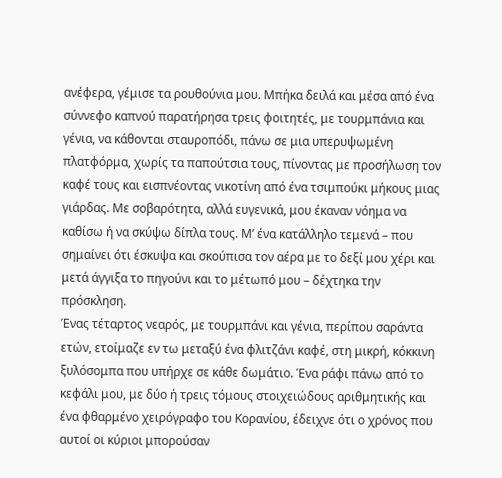ανέφερα, γέμισε τα ρουθούνια μου. Μπήκα δειλά και μέσα από ένα σύννεφο καπνού παρατήρησα τρεις φοιτητές, με τουρμπάνια και γένια, να κάθονται σταυροπόδι, πάνω σε μια υπερυψωμένη πλατφόρμα, χωρίς τα παπούτσια τους, πίνοντας με προσήλωση τον καφέ τους και εισπνέοντας νικοτίνη από ένα τσιμπούκι μήκους μιας γιάρδας. Με σοβαρότητα, αλλά ευγενικά, μου έκαναν νόημα να καθίσω ή να σκύψω δίπλα τους. Μ’ ένα κατάλληλο τεμενά – που σημαίνει ότι έσκυψα και σκούπισα τον αέρα με το δεξί μου χέρι και μετά άγγιξα το πηγούνι και το μέτωπό μου – δέχτηκα την πρόσκληση.
Ένας τέταρτος νεαρός, με τουρμπάνι και γένια, περίπου σαράντα ετών, ετοίμαζε εν τω μεταξύ ένα φλιτζάνι καφέ, στη μικρή, κόκκινη ξυλόσομπα που υπήρχε σε κάθε δωμάτιο. Ένα ράφι πάνω από το κεφάλι μου, με δύο ή τρεις τόμους στοιχειώδους αριθμητικής και ένα φθαρμένο χειρόγραφο του Κορανίου, έδειχνε ότι ο χρόνος που αυτοί οι κύριοι μπορούσαν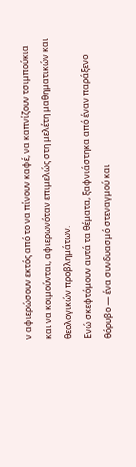ν αφιερώσουν εκτός από το να πίνουν καφέ, να καπνίζουν τσιμπούκια και να κοιμούνται, αφιερωνόταν επιμελώς στη μελέτη μαθηματικών και θεολογικών προβλημάτων.
Ενώ σκεφτόμουν αυτά τα θέματα, ξαφνιάστηκα από έναν παράξενο θόρυβο — ένα συνδυασμό στεναγμού και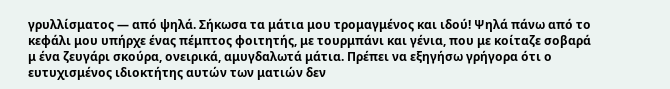γρυλλίσματος — από ψηλά. Σήκωσα τα μάτια μου τρομαγμένος και ιδού! Ψηλά πάνω από το κεφάλι μου υπήρχε ένας πέμπτος φοιτητής, με τουρμπάνι και γένια, που με κοίταζε σοβαρά μ ένα ζευγάρι σκούρα, ονειρικά, αμυγδαλωτά μάτια. Πρέπει να εξηγήσω γρήγορα ότι ο ευτυχισμένος ιδιοκτήτης αυτών των ματιών δεν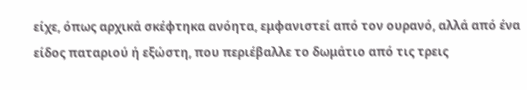είχε, όπως αρχικά σκέφτηκα ανόητα, εμφανιστεί από τον ουρανό, αλλά από ένα είδος παταριού ή εξώστη, που περιέβαλλε το δωμάτιο από τις τρεις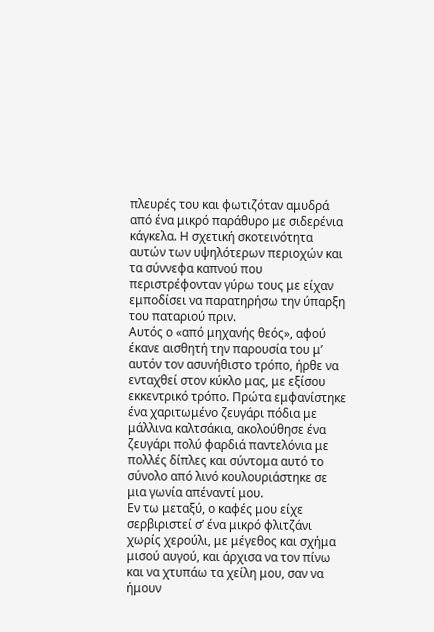πλευρές του και φωτιζόταν αμυδρά από ένα μικρό παράθυρο με σιδερένια κάγκελα. Η σχετική σκοτεινότητα αυτών των υψηλότερων περιοχών και τα σύννεφα καπνού που περιστρέφονταν γύρω τους με είχαν εμποδίσει να παρατηρήσω την ύπαρξη του παταριού πριν.
Αυτός ο «από μηχανής θεός», αφού έκανε αισθητή την παρουσία του μ’ αυτόν τον ασυνήθιστο τρόπο, ήρθε να ενταχθεί στον κύκλο μας, με εξίσου εκκεντρικό τρόπο. Πρώτα εμφανίστηκε ένα χαριτωμένο ζευγάρι πόδια με μάλλινα καλτσάκια, ακολούθησε ένα ζευγάρι πολύ φαρδιά παντελόνια με πολλές δίπλες και σύντομα αυτό το σύνολο από λινό κουλουριάστηκε σε μια γωνία απέναντί μου.
Εν τω μεταξύ, ο καφές μου είχε σερβιριστεί σ’ ένα μικρό φλιτζάνι χωρίς χερούλι, με μέγεθος και σχήμα μισού αυγού, και άρχισα να τον πίνω και να χτυπάω τα χείλη μου, σαν να ήμουν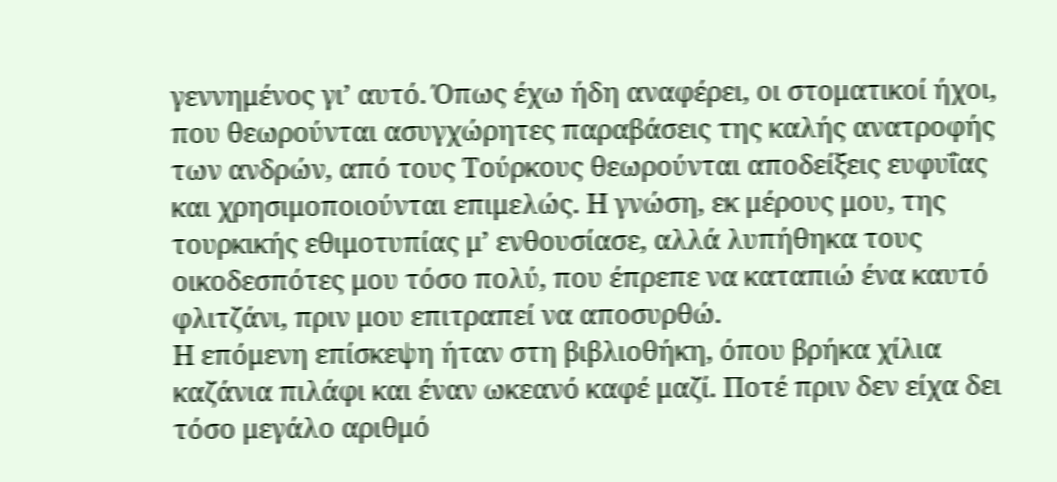γεννημένος γι’ αυτό. Όπως έχω ήδη αναφέρει, οι στοματικοί ήχοι, που θεωρούνται ασυγχώρητες παραβάσεις της καλής ανατροφής των ανδρών, από τους Τούρκους θεωρούνται αποδείξεις ευφυΐας και χρησιμοποιούνται επιμελώς. Η γνώση, εκ μέρους μου, της τουρκικής εθιμοτυπίας μ’ ενθουσίασε, αλλά λυπήθηκα τους οικοδεσπότες μου τόσο πολύ, που έπρεπε να καταπιώ ένα καυτό φλιτζάνι, πριν μου επιτραπεί να αποσυρθώ.
Η επόμενη επίσκεψη ήταν στη βιβλιοθήκη, όπου βρήκα χίλια καζάνια πιλάφι και έναν ωκεανό καφέ μαζί. Ποτέ πριν δεν είχα δει τόσο μεγάλο αριθμό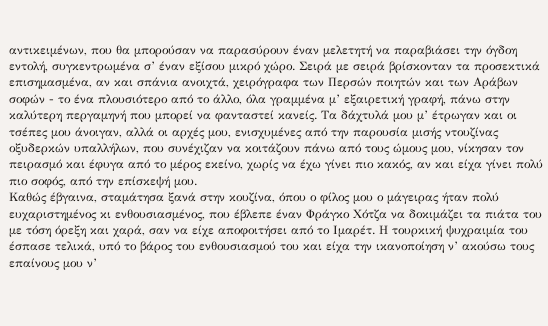αντικειμένων, που θα μπορούσαν να παρασύρουν έναν μελετητή να παραβιάσει την όγδοη εντολή, συγκεντρωμένα σ’ έναν εξίσου μικρό χώρο. Σειρά με σειρά βρίσκονταν τα προσεκτικά επισημασμένα, αν και σπάνια ανοιχτά, χειρόγραφα των Περσών ποιητών και των Αράβων σοφών - το ένα πλουσιότερο από το άλλο, όλα γραμμένα μ’ εξαιρετική γραφή, πάνω στην καλύτερη περγαμηνή που μπορεί να φανταστεί κανείς. Τα δάχτυλά μου μ’ έτρωγαν και οι τσέπες μου άνοιγαν, αλλά οι αρχές μου, ενισχυμένες από την παρουσία μισής ντουζίνας οξυδερκών υπαλλήλων, που συνέχιζαν να κοιτάζουν πάνω από τους ώμους μου, νίκησαν τον πειρασμό και έφυγα από το μέρος εκείνο, χωρίς να έχω γίνει πιο κακός, αν και είχα γίνει πολύ πιο σοφός, από την επίσκεψή μου.
Καθώς έβγαινα, σταμάτησα ξανά στην κουζίνα, όπου ο φίλος μου ο μάγειρας ήταν πολύ ευχαριστημένος κι ενθουσιασμένος, που έβλεπε έναν Φράγκο Χότζα να δοκιμάζει τα πιάτα του με τόση όρεξη και χαρά, σαν να είχε αποφοιτήσει από το Ιμαρέτ. Η τουρκική ψυχραιμία του έσπασε τελικά, υπό το βάρος του ενθουσιασμού του και είχα την ικανοποίηση ν’ ακούσω τους επαίνους μου ν’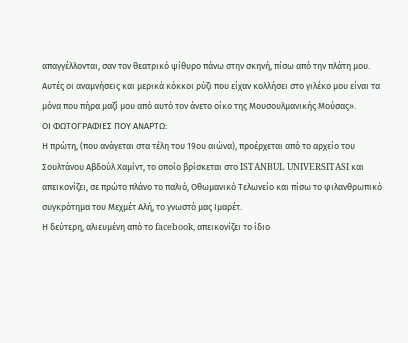απαγγέλλονται, σαν τον θεατρικό ψίθυρο πάνω στην σκηνή, πίσω από την πλάτη μου.
Αυτές οι αναμνήσεις και μερικά κόκκοι ρύζι που είχαν κολλήσει στο γιλέκο μου είναι τα μόνα που πήρα μαζί μου από αυτό τον άνετο οίκο της Μουσουλμανικής Μούσας».
ΟΙ ΦΩΤΟΓΡΑΦΙΕΣ ΠΟΥ ΑΝΑΡΤΩ:
Η πρώτη, (που ανάγεται στα τέλη του 19ου αιώνα), προέρχεται από το αρχείο του Σουλτάνου Αβδούλ Χαμίντ, το οποίο βρίσκεται στο ISTANBUL UNIVERSITASI και απεικονίζει, σε πρώτο πλάνο το παλιό, Οθωμανικό Τελωνείο και πίσω το φιλανθρωπικό συγκρότημα του Μεχμέτ Αλή, το γνωστό μας Ιμαρέτ.
Η δεύτερη, αλιευμένη από το facebook, απεικονίζει το ίδιο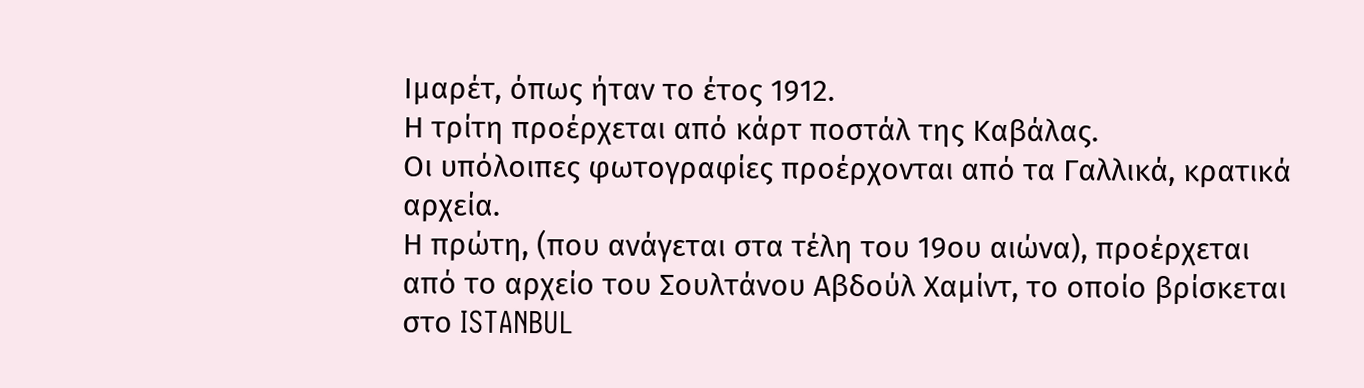Ιμαρέτ, όπως ήταν το έτος 1912.
Η τρίτη προέρχεται από κάρτ ποστάλ της Καβάλας.
Οι υπόλοιπες φωτογραφίες προέρχονται από τα Γαλλικά, κρατικά αρχεία.
Η πρώτη, (που ανάγεται στα τέλη του 19ου αιώνα), προέρχεται από το αρχείο του Σουλτάνου Αβδούλ Χαμίντ, το οποίο βρίσκεται στο ISTANBUL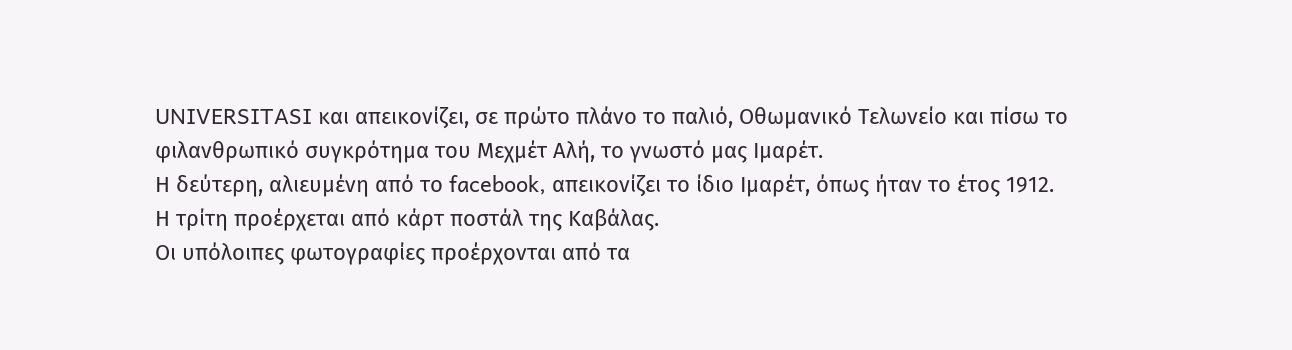UNIVERSITASI και απεικονίζει, σε πρώτο πλάνο το παλιό, Οθωμανικό Τελωνείο και πίσω το φιλανθρωπικό συγκρότημα του Μεχμέτ Αλή, το γνωστό μας Ιμαρέτ.
Η δεύτερη, αλιευμένη από το facebook, απεικονίζει το ίδιο Ιμαρέτ, όπως ήταν το έτος 1912.
Η τρίτη προέρχεται από κάρτ ποστάλ της Καβάλας.
Οι υπόλοιπες φωτογραφίες προέρχονται από τα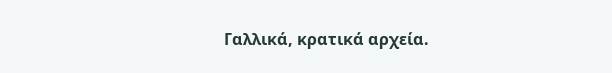Γαλλικά, κρατικά αρχεία.